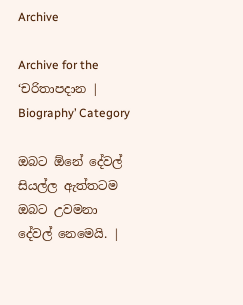Archive

Archive for the ‘චරිතාපදාන | Biography’ Category

ඔබට ඕනේ දේවල් සියල්ල ඇත්තටම ඔබට උවමනා දේවල් නෙමෙයි. |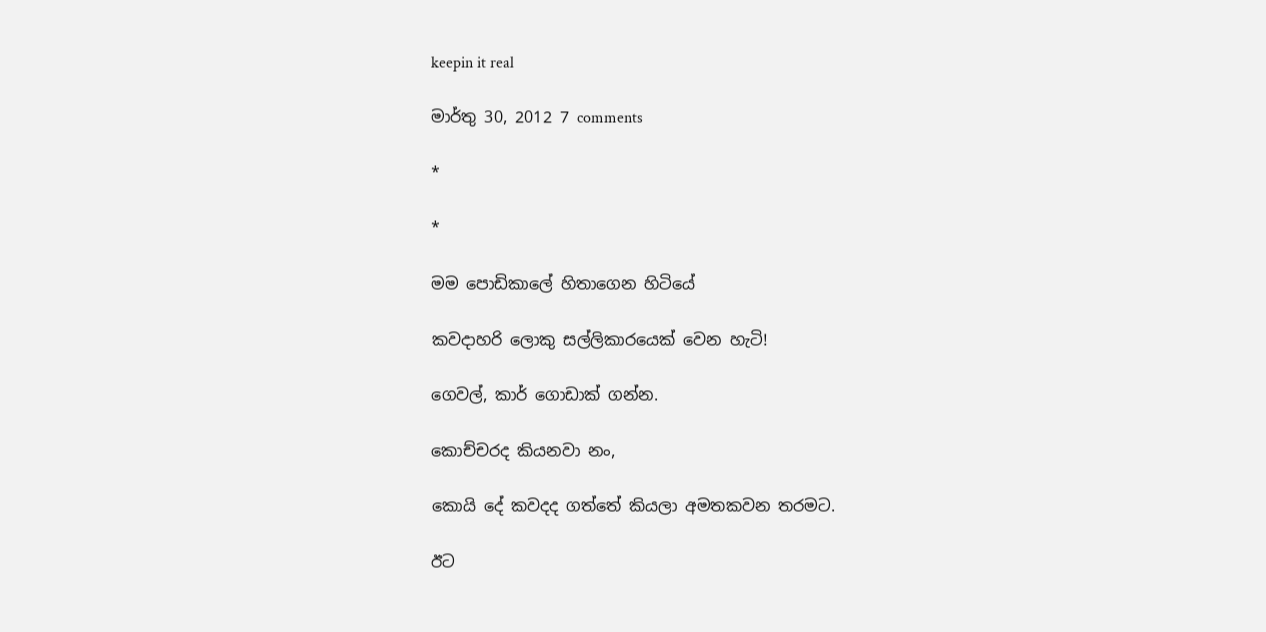keepin it real

මාර්තු 30, 2012 7 comments

*

*

මම පොඩිකාලේ හිතාගෙන හිටියේ

කවදාහරි ලොකු සල්ලිකාරයෙක් වෙන හැටි!

ගෙවල්, කාර් ගොඩාක් ගන්න.

කොච්චරද කියනවා නං,

කොයි දේ කවදද ගත්තේ කියලා අමතකවන තරමට.

ඊට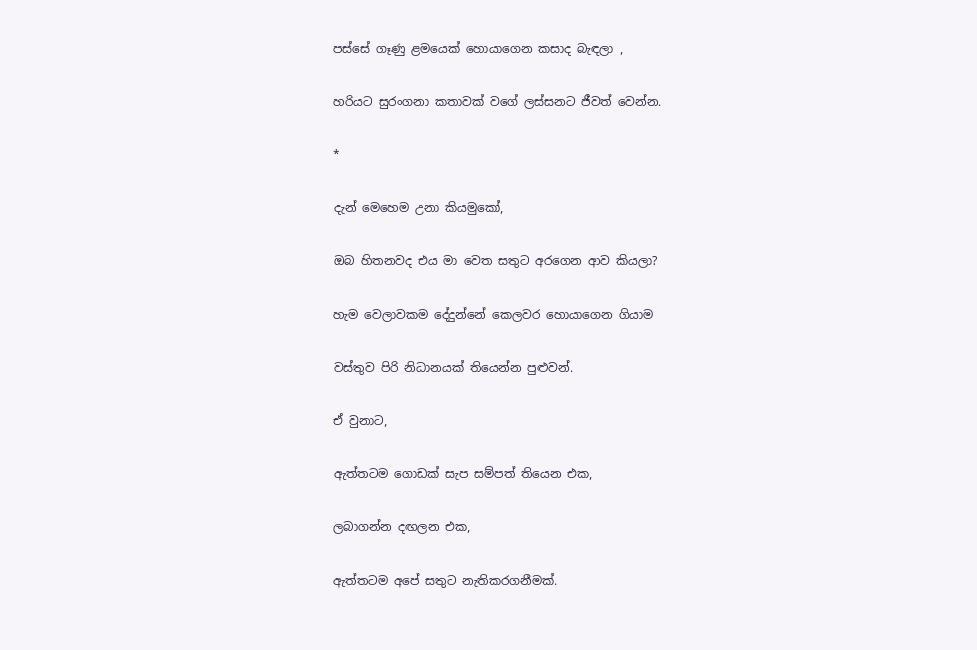පස්සේ ගෑණු ළමයෙක් හොයාගෙන කසාද බැඳලා ,

හරියට සුරංගනා කතාවක් වගේ ලස්සනට ජීවත් වෙන්න.

*

දැන් මෙහෙම උනා කියමුකෝ,

ඔබ හිතනවද එය මා වෙත සතුට අරගෙන ආව කියලා?

හැම වෙලාවකම දේදුන්නේ කෙලවර හොයාගෙන ගියාම

වස්තුව පිරි නිධානයක් තියෙන්න පුළුවන්.

ඒ වුනාට,

ඇත්තටම ගොඩක් සැප සම්පත් තියෙන එක,

ලබාගන්න දඟලන එක,

ඇත්තටම අපේ සතුට නැතිකරගනීමක්.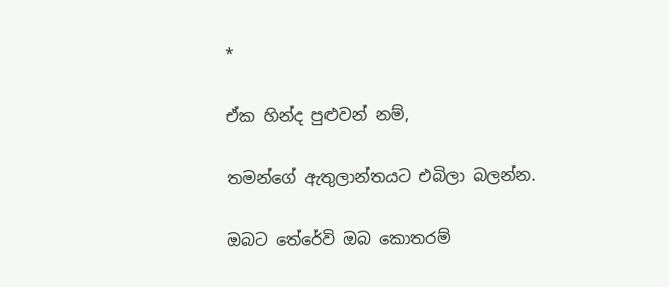*

ඒක හින්ද පුළුවන් නම්,

තමන්ගේ ඇතුලාන්තයට එබිලා බලන්න.

ඔබට තේරේවි ඔබ කොතරම්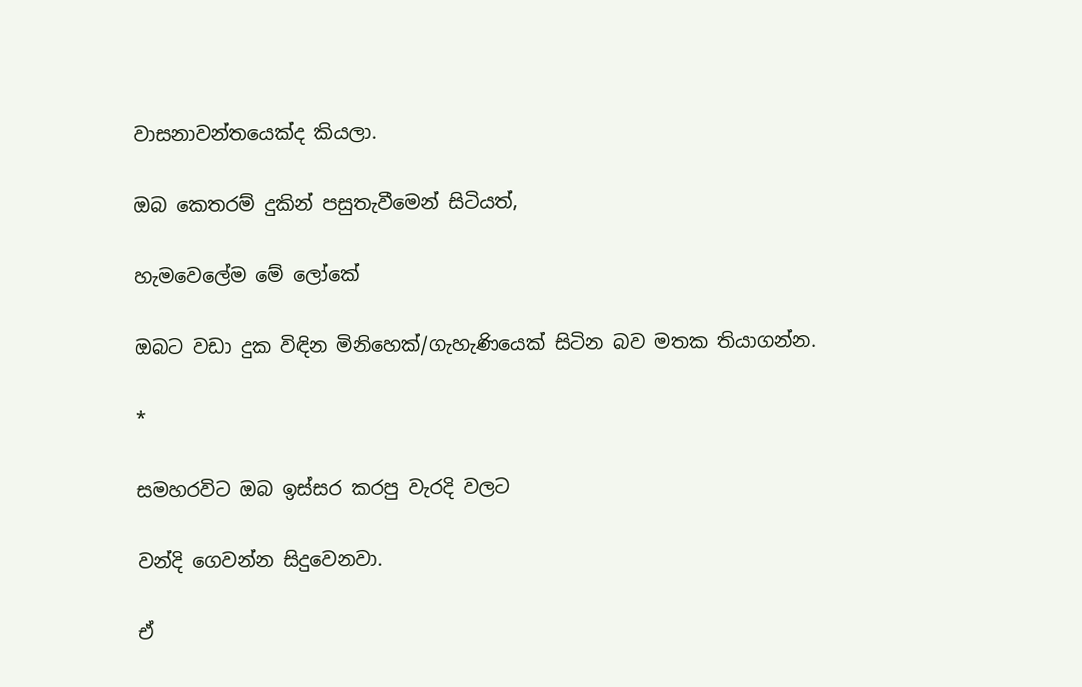වාසනාවන්තයෙක්ද කියලා.

ඔබ කෙතරම් දුකින් පසුතැවීමෙන් සිටියත්,

හැමවෙලේම මේ ලෝකේ

ඔබට වඩා දුක විඳින මිනිහෙක්/ගැහැණියෙක් සිටින බව මතක තියාගන්න.

*

සමහරවිට ඔබ ඉස්සර කරපු වැරදි වලට

වන්දි ගෙවන්න සිදුවෙනවා.

ඒ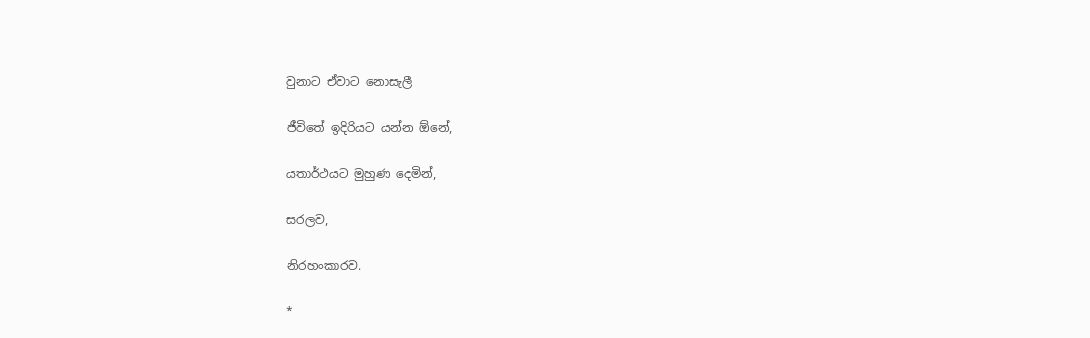වුනාට ඒවාට නොසැලී

ජීවිතේ ඉදිරියට යන්න ඕනේ,

යතාර්ථයට මුහුණ දෙමින්,

සරලව,

නිරහංකාරව.

*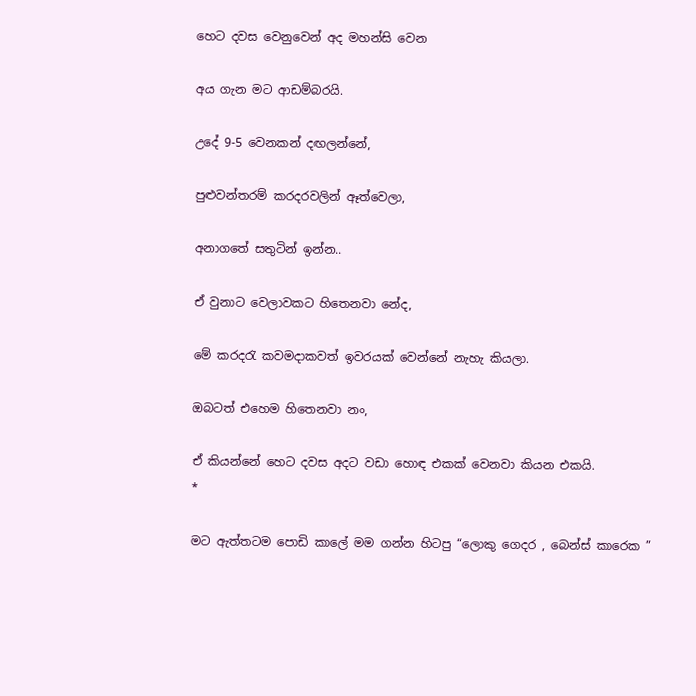හෙට දවස වෙනුවෙන් අද මහන්සි වෙන

අය ගැන මට ආඩම්බරයි.

උදේ 9-5 වෙනකන් දඟලන්නේ,

පුළුවන්තරම් කරදරවලින් ඈත්වෙලා,

අනාගතේ සතුටින් ඉන්න..

ඒ වුනාට වෙලාවකට හිතෙනවා නේද,

මේ කරදරැ කවමදාකවත් ඉවරයක්‌ වෙන්නේ නැහැ කියලා.

ඔබටත් එහෙම හිතෙනවා නං,

ඒ කියන්නේ හෙට දවස අදට වඩා හොඳ එකක් වෙනවා කියන එකයි.
*

මට ඇත්තටම පොඩි කාලේ මම ගන්න හිටපු “ලොකු ගෙදර , බෙන්ස් කාරෙක ”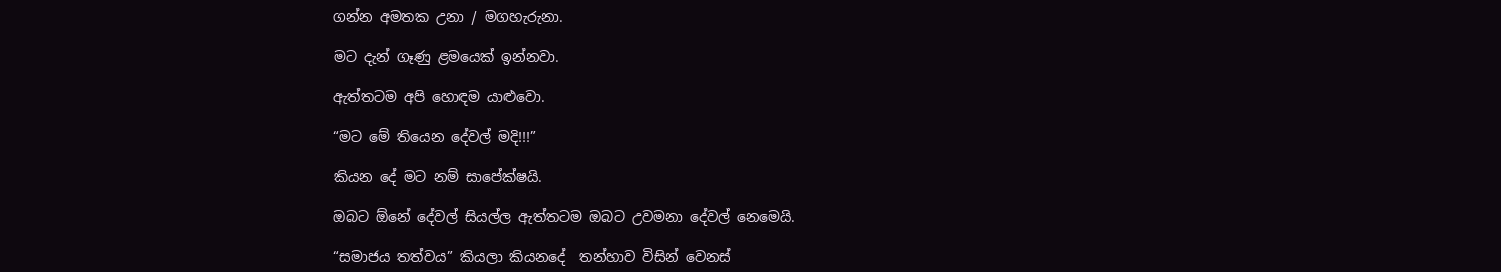ගන්න අමතක උනා / මගහැරුනා.

මට දැන් ගෑණු ළමයෙක් ඉන්නවා.

ඇත්තටම අපි හොඳම යාළුවො.

“මට මේ තියෙන දේවල් මදි!!!”

කියන දේ මට නම් සාපේක්ෂයි.

ඔබට ඕනේ දේවල් සියල්ල ඇත්තටම ඔබට උවමනා දේවල් නෙමෙයි.

“සමාජය තත්වය” කියලා කියනදේ  තන්හාව විසින් වෙනස්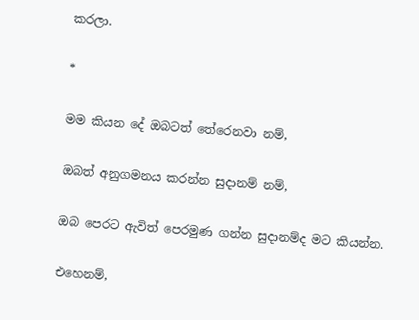කරලා.

*

මම කියන දේ ඔබටත් තේරෙනවා නම්,

ඔබත් අනුගමනය කරන්න සුදානම් නම්,

ඔබ පෙරට ඇවිත් පෙරමුණ ගන්න සුදානම්ද මට කියන්න.

එහෙනම්,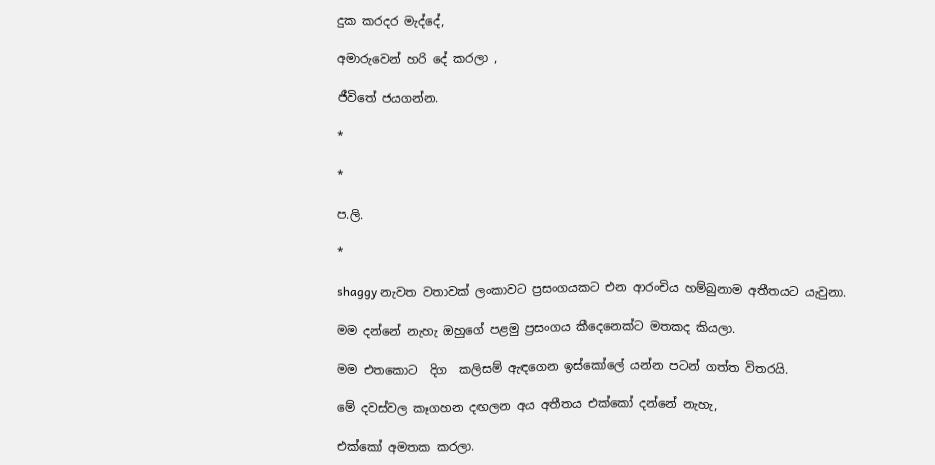දුක කරදර මැද්දේ,

අමාරුවෙන් හරි දේ කරලා ,

ජීවිතේ ජයගන්න.

*

*

ප.ලි.

*

shaggy නැවත වතාවක් ලංකාවට ප්‍රසංගයකට එන ආරංචිය හම්බුනාම අතීතයට යැවුනා.

මම දන්නේ නැහැ ඔහුගේ පළමු ප්‍රසංගය කීදෙනෙක්ට මතකද කියලා.

මම එතකොට  දිග  කලිසම් ඇඳගෙන ඉස්කෝලේ යන්න පටන් ගත්ත විතරයි.

මේ දවස්වල කෑගහන දඟලන අය අතීතය එක්කෝ දන්නේ නැහැ,

එක්කෝ අමතක කරලා.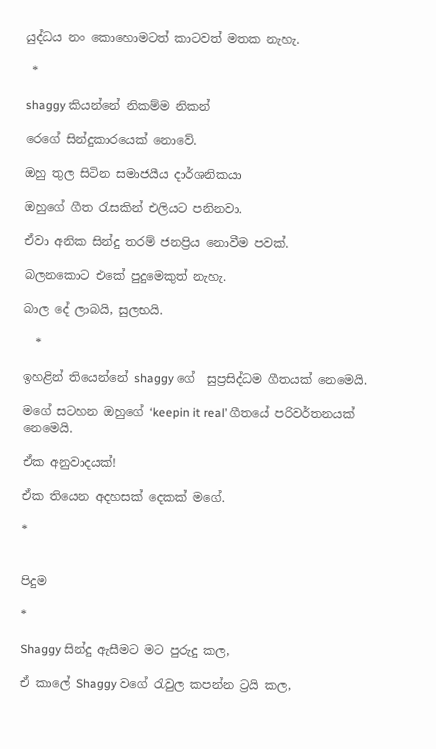යුද්ධය නං කොහොමටත් කාටවත් මතක නැහැ.

 *

shaggy කියන්නේ නිකම්ම නිකන්

රෙගේ සින්දුකාරයෙක් නොවේ.

ඔහු තුල සිටින සමාජයීය දාර්ශනිකයා

ඔහුගේ ගීත රැසකින් එලියට පනිනවා.

ඒවා අනික සින්දු තරම් ජනප්‍රිය නොවීම පවක්.

බලනකොට එකේ පුදුමෙකුත් නැහැ.

බාල දේ ලාබයි, සුලභයි.

  *

ඉහළින් තියෙන්නේ shaggy ගේ  සුප්‍රසිද්ධම ගීතයක් නෙමෙයි.

මගේ සටහන ඔහුගේ ‘keepin it real’ ගීතයේ පරිවර්තනයක් නෙමෙයි.

ඒක අනුවාදයක්!

ඒක තියෙන අදහසක් දෙකක් මගේ.

*


පිදුම

*

Shaggy සින්දු ඇසීමට මට පුරුදු කල,

ඒ කාලේ Shaggy වගේ රැවුල කපන්න ට්‍රයි කල,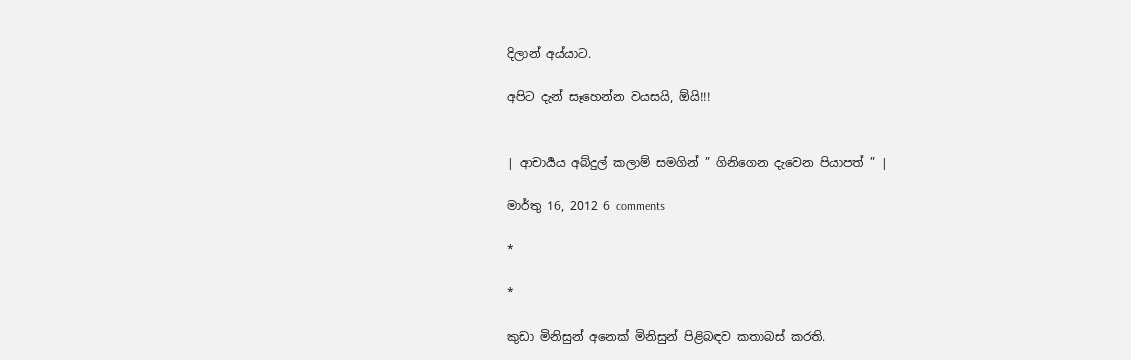දිලාන් අය්යාට.

අපිට දැන් සෑහෙන්න වයසයි, ඕයි!!!


| ආචාර්‍යය අබ්දුල් කලාම් සමගින් ” ගිනිගෙන දැවෙන පියාපත් ” |

මාර්තු 16, 2012 6 comments

*

*

කුඩා මිනිසුන් අනෙක් මිනිසුන් පිළිබඳව කතාබස් කරති.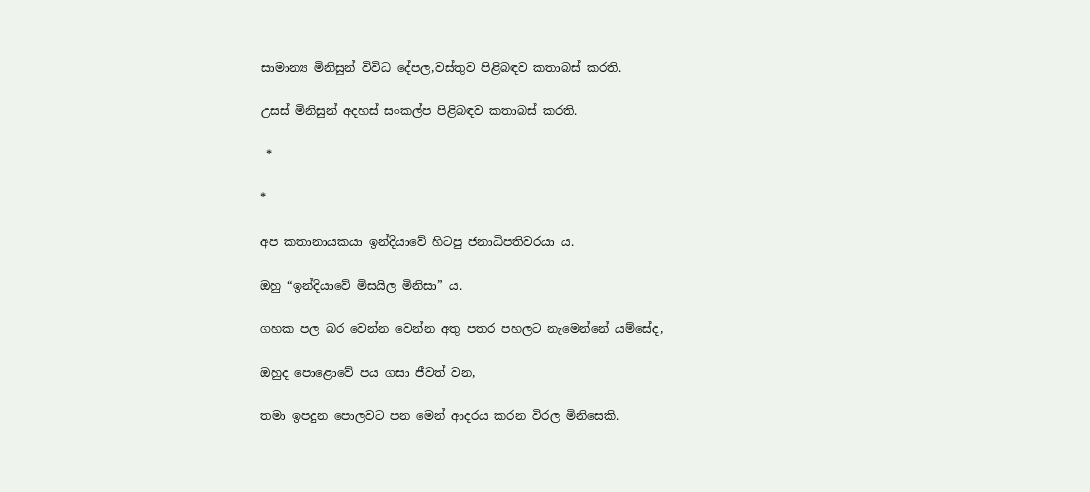සාමාන්‍ය මිනිසුන් විවිධ දේපල,වස්තුව පිළිබඳව කතාබස් කරති.

උසස් මිනිසුන් අදහස් සංකල්ප පිළිබඳව කතාබස් කරති.

 *

*

අප කතානායකයා ඉන්දියාවේ හිටපු ජනාධිපතිවරයා ය.

ඔහු “ඉන්දියාවේ මිසයිල මිනිසා” ය.

ගහක පල බර වෙන්න වෙන්න අතු පතර පහලට නැමෙන්නේ යම්සේද,

ඔහුද පොළොවේ පය ගසා ජීවත් වන,

තමා ඉපදුන පොලවට පන මෙන් ආදරය කරන විරල මිනිසෙකි.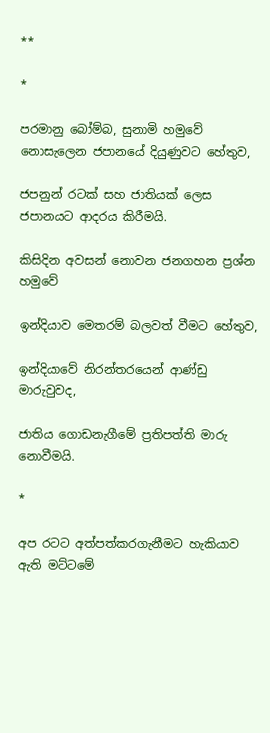**

*

පරමානු බෝම්බ, සුනාමි හමුවේ නොසැලෙන ජපානයේ දියුණුවට හේතුව,

ජපනුන් රටක් සහ ජාතියක් ලෙස ජපානයට ආදරය කිරීමයි.

කිසිදින අවසන් නොවන ජනගහන ප්‍රශ්න හමුවේ

ඉන්දියාව මෙතරම් බලවත් වීමට හේතුව,

ඉන්දියාවේ නිරන්තරයෙන් ආණ්ඩු මාරුවුවද,

ජාතිය ගොඩනැගීමේ ප්‍රතිපත්ති මාරු නොවීමයි.

*

අප රටට අත්පත්කරගැනීමට හැකියාව ඇති මට්ටමේ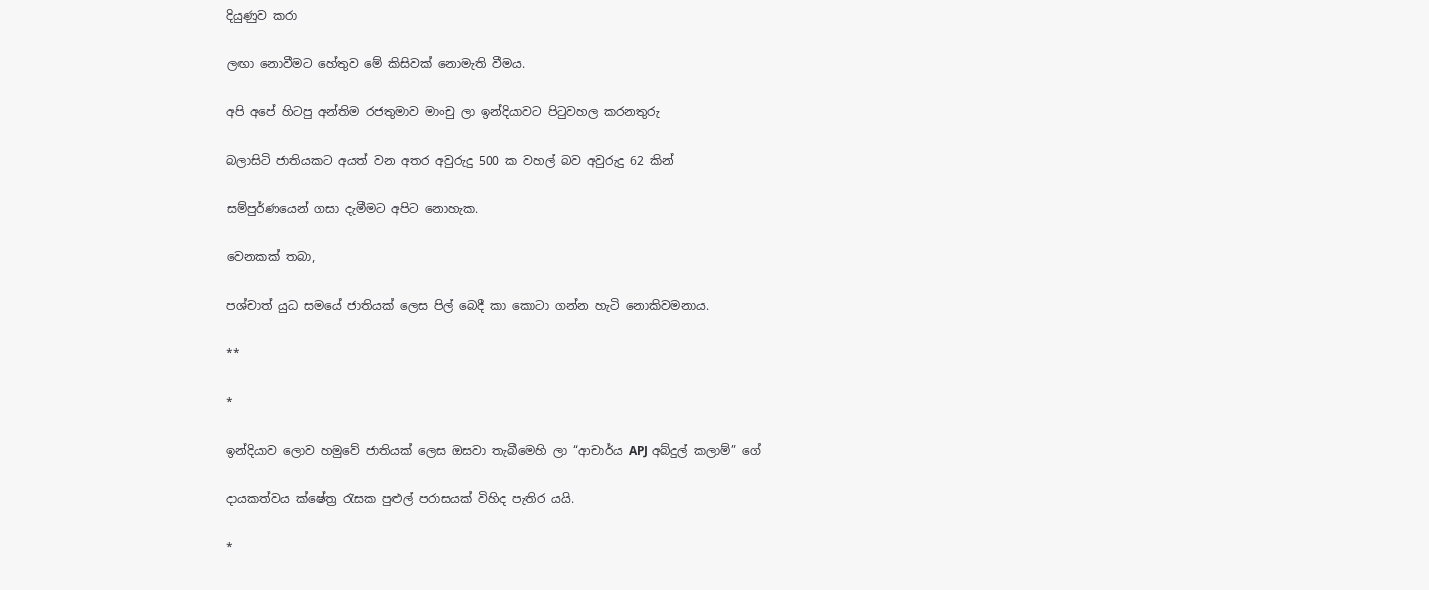දියුණුව කරා

ලඟා නොවීමට හේතුව මේ කිසිවක් නොමැති වීමය.

අපි අපේ හිටපු අන්තිම රජතුමාව මාංචු ලා ඉන්දියාවට පිටුවහල කරනතුරු

බලාසිටි ජාතියකට අයත් වන අතර අවුරුදු 500 ක වහල් බව අවුරුදු 62 කින්

සම්පුර්ණයෙන් ගසා දැමීමට අපිට නොහැක.

වෙනකක් තබා,

පශ්චාත් යුධ සමයේ ජාතියක් ලෙස පිල් බෙදී කා කොටා ගන්න හැටි නොකිවමනාය.

**

*

ඉන්දියාව ලොව හමුවේ ජාතියක් ලෙස ඔසවා තැබීමෙහි ලා “ආචාර්ය APJ අබ්දුල් කලාම්” ගේ

දායකත්වය ක්ෂේත්‍ර රැසක පුළුල් පරාසයක් විහිද පැතිර යයි.

*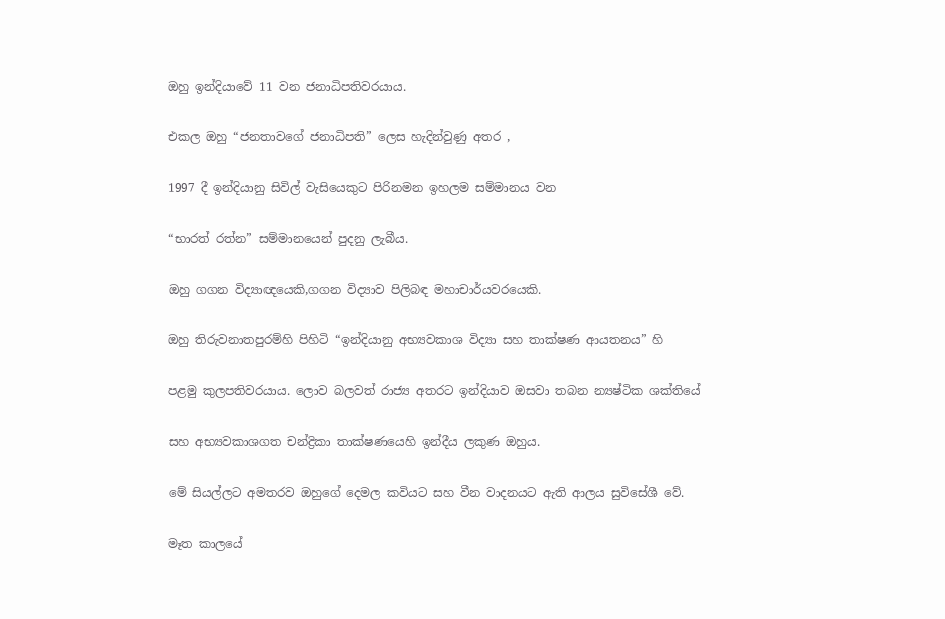ඔහු ඉන්දියාවේ 11 වන ජනාධිපතිවරයාය.

එකල ඔහු “ජනතාවගේ ජනාධිපති” ලෙස හැදින්වුණු අතර ,

1997 දී ඉන්දියානු සිවිල් වැසියෙකුට පිරිනමන ඉහලම සම්මානය වන

“භාරත් රත්න” සම්මානයෙන් පුදනු ලැබීය.

ඔහු ගගන විද්‍යාඥයෙකි,ගගන විද්‍යාව පිලිබඳ මහාචාර්යවරයෙකි.

ඔහු තිරුවනාතපුරම්හි පිහිටි “ඉන්දියානු අභ්‍යවකාශ විද්‍යා සහ තාක්ෂණ ආයතනය” හි

පළමු කුලපතිවරයාය. ලොව බලවත් රාජ්‍ය අතරට ඉන්දියාව ඔසවා තබන න්‍යෂ්ටික ශක්තියේ

සහ අභ්‍යවකාශගත චන්ද්‍රිකා තාක්ෂණයෙහි ඉන්දීය ලකුණ ඔහුය.

මේ සියල්ලට අමතරව ඔහුගේ දෙමල කවියට සහ වීන වාදනයට ඇති ආලය සුවිසේශී වේ.

මෑත කාලයේ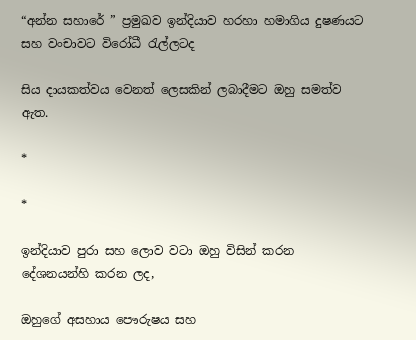“අන්න සහාරේ ” ප්‍රමුඛව ඉන්දියාව හරහා හමාගිය දුෂණයට සහ වංචාවට විරෝධී රැල්ලටද

සිය දායකත්වය වෙනත් ලෙසකින් ලබාදීමට ඔහු සමත්ව ඇත.

*

*

ඉන්දියාව පුරා සහ ලොව වටා ඔහු විසින් කරන දේශනයන්හි කරන ලද,

ඔහුගේ අසහාය පෞරුෂය සහ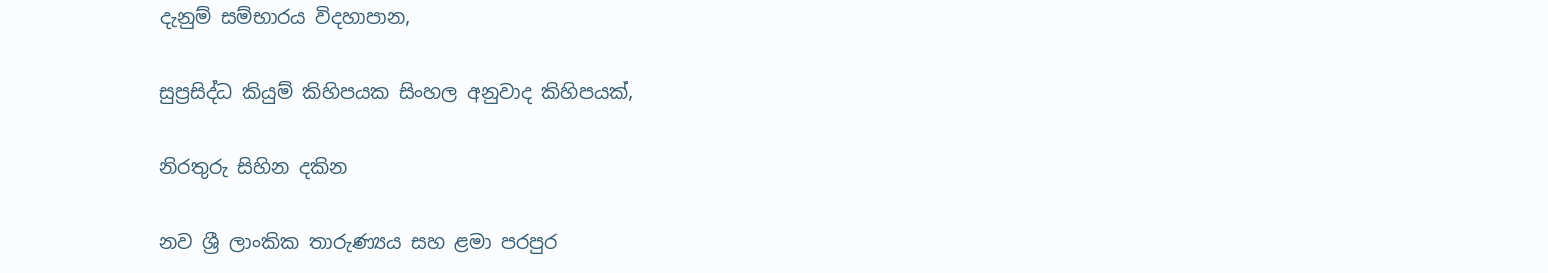දැනුම් සම්භාරය විදහාපාන,

සුප්‍රසිද්ධ කියුම් කිහිපයක සිංහල අනුවාද කිහිපයක්,

නිරතුරු සිහින දකින

නව ශ්‍රී ලාංකික තාරුණ්‍යය සහ ළමා පරපුර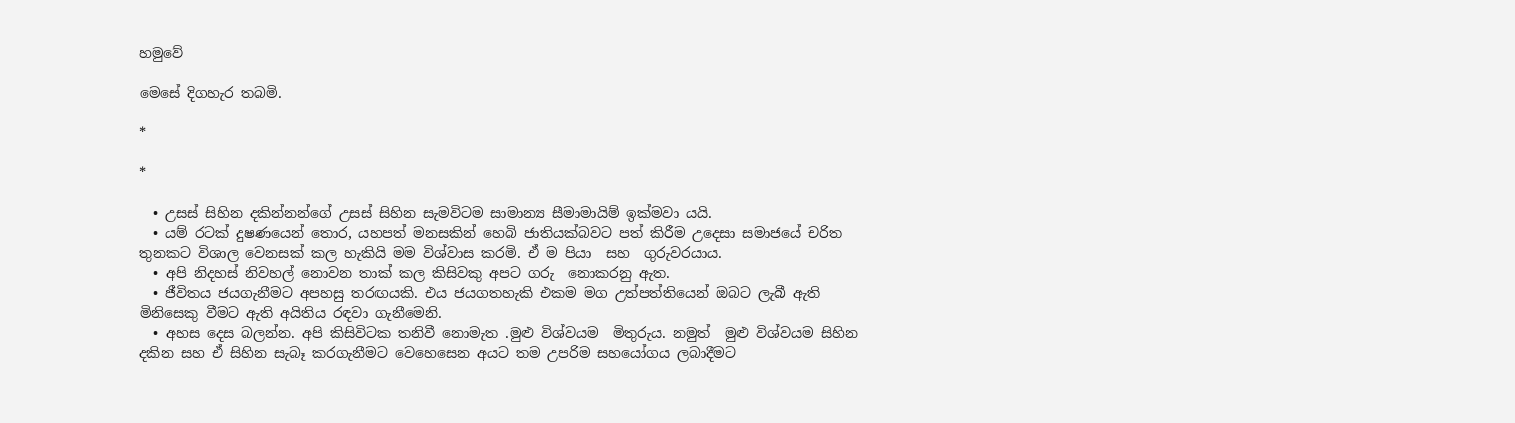හමුවේ

මෙසේ දිගහැර තබමි.

*

*

  • උසස් සිහින දකින්නන්ගේ උසස් සිහින සැමවිටම සාමාන්‍ය සීමාමායිම් ඉක්මවා යයි.
  • යම් රටක් දුෂණයෙන් තොර, යහපත් මනසකින් හෙබි ජාතියක්බවට පත් කිරීම උදෙසා සමාජයේ චරිත තුනකට විශාල වෙනසක් කල හැකියි මම විශ්වාස කරමි. ඒ ම පියා  සහ  ගුරුවරයාය.
  • අපි නිදහස් නිවහල් නොවන තාක් කල කිසිවකු අපට ගරු  නොකරනු ඇත.
  • ජීවිතය ජයගැනීමට අපහසු තරඟයකි. එය ජයගතහැකි එකම මග උත්පත්තියෙන් ඔබට ලැබී ඇති මිනිසෙකු වීමට ඇති අයිතිය රඳවා ගැනීමෙනි.
  • අහස දෙස බලන්න. අපි කිසිවිටක තනිවී නොමැත .මුළු විශ්වයම  මිතුරුය. නමුත්  මුළු විශ්වයම සිහින දකින සහ ඒ සිහින සැබෑ කරගැනීමට වෙහෙසෙන අයට තම උපරිම සහයෝගය ලබාදීමට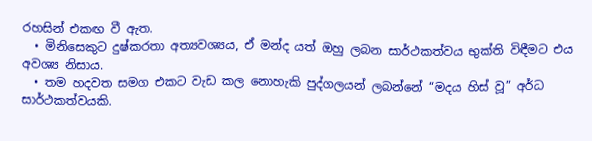රහසින් එකඟ වී ඇත.
  • මිනිසෙකුට දුෂ්කරතා අත්‍යවශ්‍යය, ඒ මන්ද යත් ඔහු ලබන සාර්ථකත්වය භුක්ති විඳීමට එය අවශ්‍ය නිසාය.
  • තම හදවත සමග එකට වැඩ කල නොහැකි පුද්ගලයන් ලබන්නේ “මදය හිස් වූ” අර්ධ  සාර්ථකත්වයකි.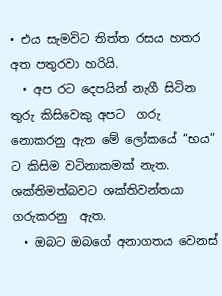• එය සැමවිට තිත්ත රසය හතර අත පතුරවා හරියි.
  • අප රට දෙපයින් නැගී සිටින තුරු කිසිවෙකු අපට  ගරු නොකරනු ඇත මේ ලෝකයේ “භය” ට කිසිම වටිනාකමක් නැත. ශක්තිමත්බවට ශක්තිවන්තයා ගරුකරනු  ඇත.
  • ඔබට ඔබගේ අනාගතය වෙනස්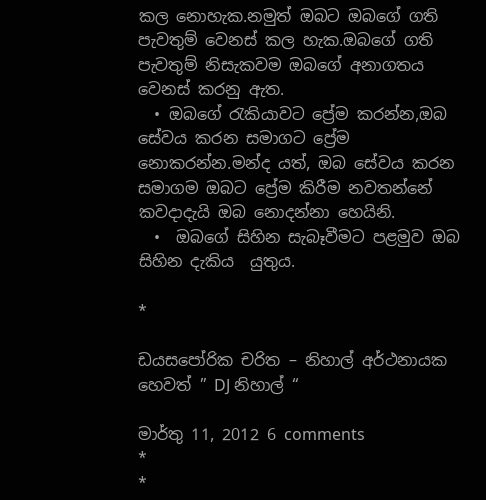කල නොහැක.නමුත් ඔබට ඔබගේ ගති පැවතුම් වෙනස් කල හැක.ඔබගේ ගති පැවතුම් නිසැකවම ඔබගේ අනාගතය වෙනස් කරනු ඇත.
  • ඔබගේ රැකියාවට ප්‍රේම කරන්න,ඔබ සේවය කරන සමාගට ප්‍රේම නොකරන්න.මන්ද යත්, ඔබ සේවය කරන සමාගම ඔබට ප්‍රේම කිරීම නවතන්නේ කවදාදැයි ඔබ නොදන්නා හෙයිනි.
  •  ඔබගේ සිහින සැබෑවීමට පළමුව ඔබ සිහින දැකිය  යුතුය.

*

ඩයසපෝරික චරිත – නිහාල් අර්ථනායක හෙවත් ” DJ නිහාල් “

මාර්තු 11, 2012 6 comments
*
*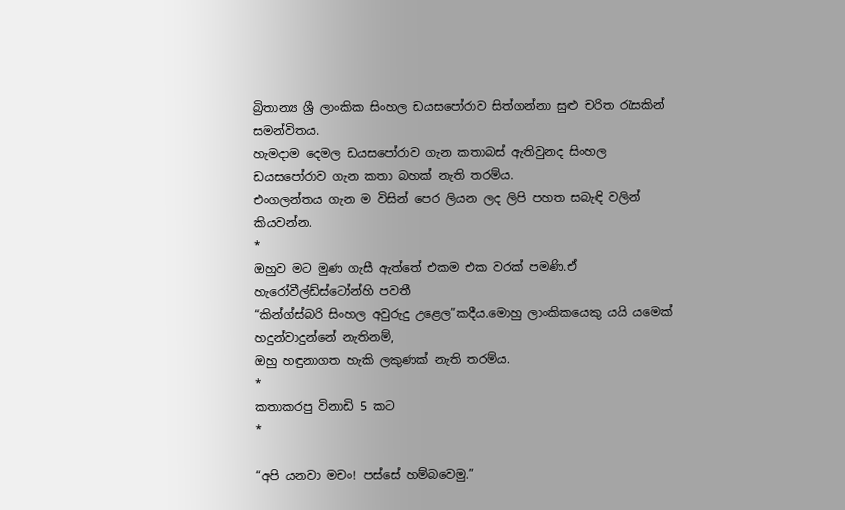බ්‍රිතාන්‍ය ශ්‍රී ලාංකික සිංහල ඩයසපෝරාව සිත්ගන්නා සුළු චරිත රැසකින් සමන්විතය.
හැමදාම දෙමල ඩයසපෝරාව ගැන කතාබස් ඇතිවුනද සිංහල ඩයසපෝරාව ගැන කතා බහක් නැති තරම්ය.
එංගලන්තය ගැන ම විසින් පෙර ලියන ලද ලිපි පහත සබැඳි වලින් කියවන්න.
*
ඔහුව මට මුණ ගැසී ඇත්තේ එකම එක වරක් පමණි.ඒ හැරෝවීල්ඩ්ස්ටෝන්හි පවතී
“කින්ග්ස්බරි සිංහල අවුරුදු උළෙල”කදීය.මොහු ලාංකිකයෙකු යයි යමෙක් හදුන්වාදුන්නේ නැතිනම්,
ඔහු හඳුනාගත හැකි ලකුණක් නැති තරම්ය.
*
කතාකරපු විනාඩි 5 කට
*

“අපි යනවා මචං! පස්සේ හම්බවෙමු.”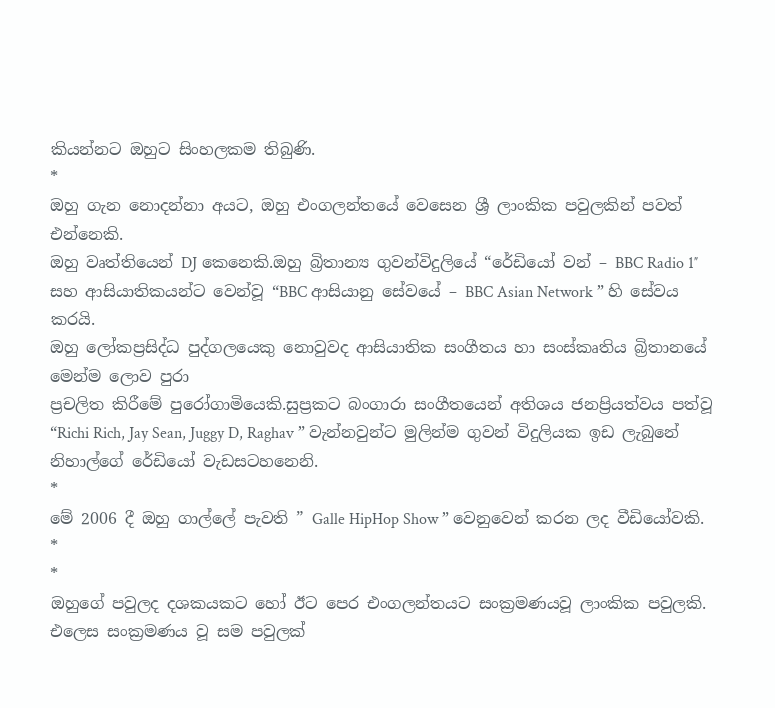කියන්නට ඔහුට සිංහලකම තිබුණි.
*
ඔහු ගැන නොදන්නා අයට, ඔහු එංගලන්තයේ වෙසෙන ශ්‍රී ලාංකික පවුලකින් පවත් එන්නෙකි.
ඔහු වෘත්තියෙන් DJ කෙනෙකි.ඔහු බ්‍රිතාන්‍ය ගුවන්විදුලියේ “රේඩියෝ වන් – BBC Radio 1″
සහ ආසියාතිකයන්ට වෙන්වූ “BBC ආසියානු සේවයේ – BBC Asian Network ” හි සේවය කරයි.
ඔහු ලෝකප්‍රසිද්ධ පුද්ගලයෙකු නොවුවද ආසියාතික සංගීතය හා සංස්කෘතිය බ්‍රිතානයේ මෙන්ම ලොව පුරා
ප්‍රචලිත කිරීමේ පුරෝගාමියෙකි.සුප්‍රකට බංගාරා සංගීතයෙන් අතිශය ජනප්‍රියත්වය පත්වූ
“Richi Rich, Jay Sean, Juggy D, Raghav ” වැන්නවුන්ට මුලින්ම ගුවන් විදුලියක ඉඩ ලැබුනේ
නිහාල්ගේ රේඩියෝ වැඩසටහනෙනි.
*
මේ 2006 දී ඔහු ගාල්ලේ පැවති ” Galle HipHop Show ” වෙනුවෙන් කරන ලද වීඩියෝවකි.
*
*
ඔහුගේ පවුලද දශකයකට හෝ ඊට පෙර එංගලන්තයට සංක්‍රමණයවූ ලාංකික පවුලකි.
එලෙස සංක්‍රමණය වූ සම පවුලක්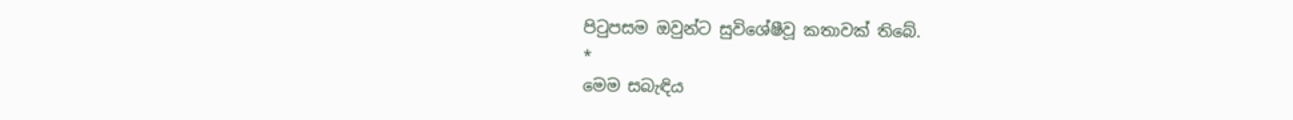පිටුපසම ඔවුන්ට සුවිශේෂීවූ කතාවක් තිබේ.
*
මෙම සබැඳිය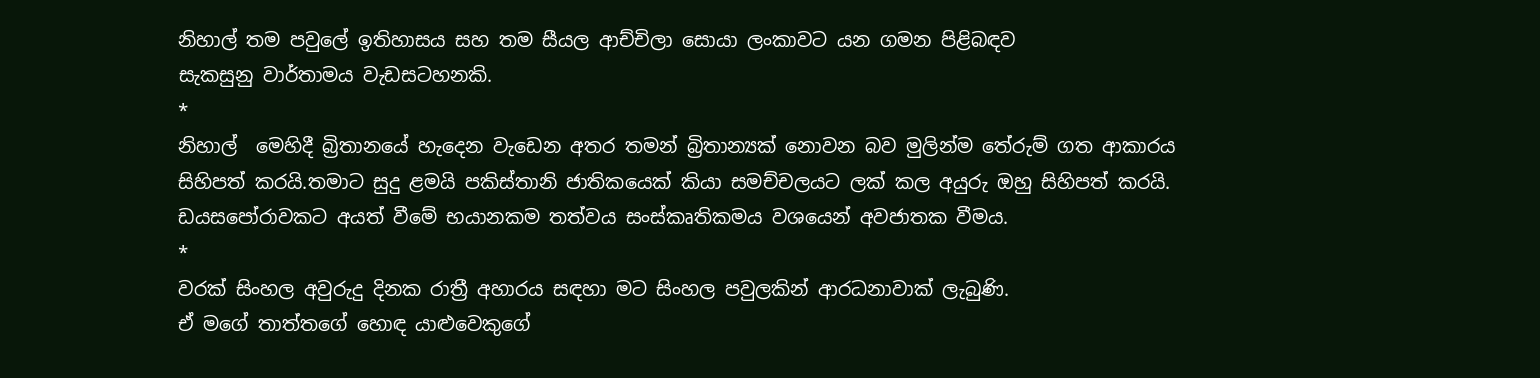නිහාල් තම පවුලේ ඉතිහාසය සහ තම සීයල ආච්චිලා සොයා ලංකාවට යන ගමන පිළිබඳව
සැකසුනු වාර්තාමය වැඩසටහනකි.
*
නිහාල්  මෙහිදී බ්‍රිතානයේ හැදෙන වැඩෙන අතර තමන් බ්‍රිතාන්‍යක් නොවන බව මුලින්ම තේරුම් ගත ආකාරය
සිහිපත් කරයි.තමාට සුදු ළමයි පකිස්තානි ජාතිකයෙක් කියා සමච්චලයට ලක් කල අයුරු ඔහු සිහිපත් කරයි.
ඩයසපෝරාවකට අයත් වීමේ භයානකම තත්වය සංස්කෘතිකමය වශයෙන් අවජාතක වීමය.
*
වරක් සිංහල අවුරුදු දිනක රාත්‍රී අහාරය සඳහා මට සිංහල පවුලකින් ආරධනාවාක් ලැබුණි.
ඒ මගේ තාත්තගේ හොඳ යාළුවෙකුගේ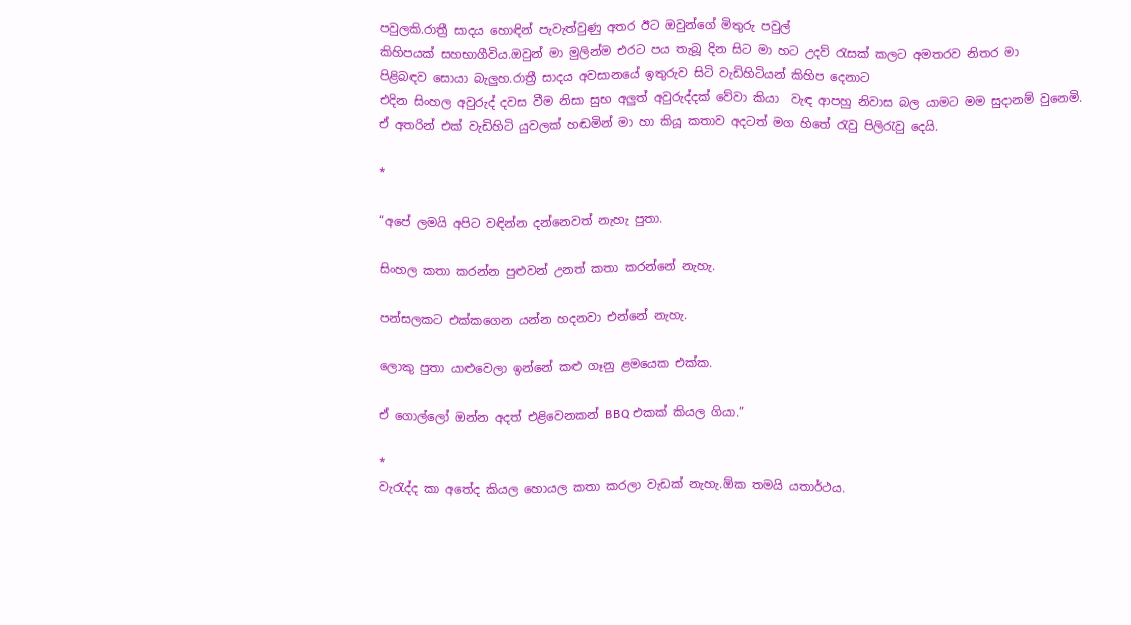පවුලකි.රාත්‍රී සාදය හොඳින් පැවැත්වුණු අතර ඊට ඔවුන්ගේ මිතුරු පවුල්
කිහිපයක් සහභාගීවිය.ඔවුන් මා මුලින්ම එරට පය තැබූ දින සිට මා හට උදව් රැසක් කලට අමතරව නිතර මා
පිළිබඳව සොයා බැලුහ.රාත්‍රී සාදය අවසානයේ ඉතුරුව සිටි වැඩිහිටියන් කිහිප දෙනාට
එදින සිංහල අවුරුද් දවස වීම නිසා සුභ අලුත් අවුරුද්දක් වේවා කියා  වැඳ ආපහු නිවාස බල යාමට මම සුදානම් වුනෙමි.
ඒ අතරින් එක් වැඩිහිටි යුවලක් හඬමින් මා හා කියූ කතාව අදටත් මග හිතේ රැවු පිලිරැවු දෙයි.

*

“අපේ ලමයි අපිට වඳින්න දන්නෙවත් නැහැ පුතා.

සිංහල කතා කරන්න පුළුවන් උනත් කතා කරන්නේ නැහැ.

පන්සලකට එක්කගෙන යන්න හදනවා එන්නේ නැහැ.

ලොකු පුතා යාළුවෙලා ඉන්නේ කළු ගෑනු ළමයෙක එක්ක.

ඒ ගොල්ලෝ ඔන්න අදත් එළිවෙනකන් BBQ එකක් කියල ගියා.”

*
වැරැද්ද කා අතේද කියල හොයල කතා කරලා වැඩක් නැහැ.ඕක තමයි යතාර්ථය.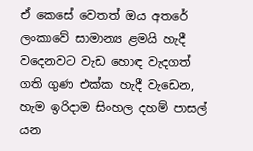ඒ කෙසේ වෙතත් ඔය අතරේ ලංකාවේ සාමාන්‍ය ළමයි හැදී වදෙනවට වැඩ හොඳ වැදගත් ගති ගුණ එක්ක හැදී වැඩෙන,
හැම ඉරිදාම සිංහල දහම් පාසල් යන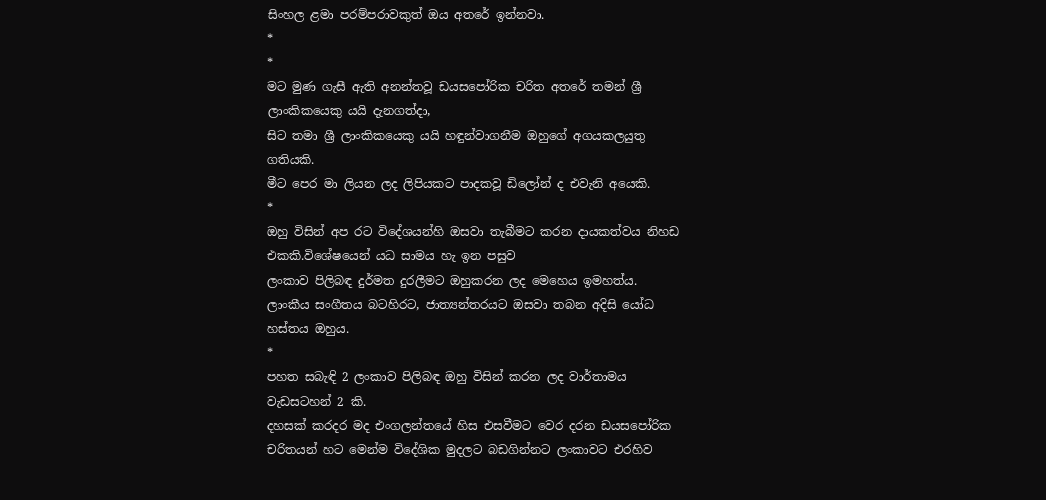සිංහල ළමා පරම්පරාවකුත් ඔය අතරේ ඉන්නවා.
*
*
මට මුණ ගැසී ඇති අනන්තවූ ඩයසපෝරික චරිත අතරේ තමන් ශ්‍රී ලාංකිකයෙකු යයි දැනගත්දා,
සිට තමා ශ්‍රී ලාංකිකයෙකු යයි හඳුන්වාගනීම ඔහුගේ අගයකලයුතු ගතියකි.
මීට පෙර මා ලියන ලද ලිපියකට පාදකවූ ඩිලෝන් ද එවැනි අයෙකි.
*
ඔහු විසින් අප රට විදේශයන්හි ඔසවා තැබීමට කරන දායකත්වය නිහඩ එකකි.විශේෂයෙන් යධ සාමය හැ ඉන පසුව
ලංකාව පිලිබඳ දුර්මත දුරලීමට ඔහුකරන ලද මෙහෙය ඉමහත්ය.
ලාංකීය සංගීතය බටහිරට, ජාත්‍යන්තරයට ඔසවා තබන අදිසි යෝධ හස්තය ඔහුය.
*
පහත සබැඳි 2 ලංකාව පිලිබඳ ඔහු විසින් කරන ලද වාර්තාමය වැඩසටහන් 2 කි.
දහසක් කරදර මද එංගලන්තයේ හිස එසවීමට වෙර දරන ඩයසපෝරික චරිතයන් හට මෙන්ම විදේශික මුදලට බඩගින්නට ලංකාවට එරහිව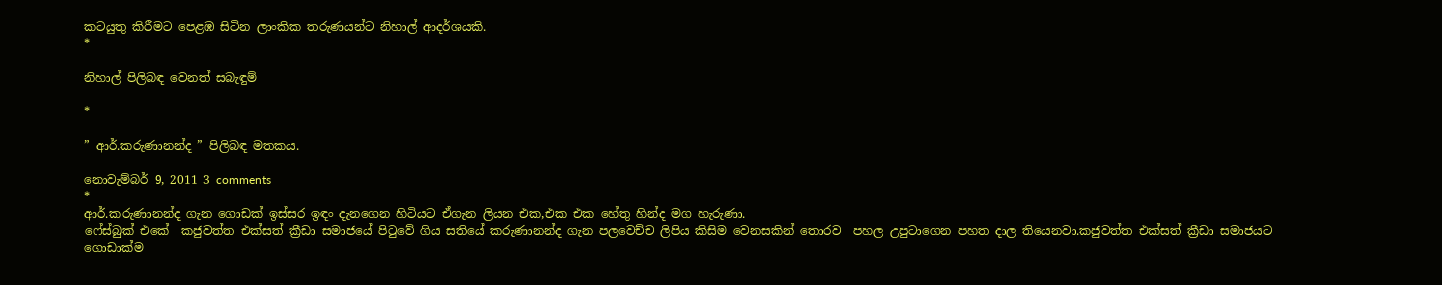කටයුතු කිරීමට පෙළඹ සිටින ලාංකික තරුණයන්ට නිහාල් ආදර්ශයකි.
*

නිහාල් පිලිබඳ වෙනත් සබැඳුම්

*

” ආර්.කරුණානන්ද ” පිලිබඳ මතකය.

නොවැම්බර් 9, 2011 3 comments
*
ආර්.කරුණානන්ද ගැන ගොඩක් ඉස්සර ඉඳං දැනගෙන හිටියට ඒගැන ලියන එක,එක එක හේතු හින්ද මග හැරුණා.
ෆේස්බුක් එකේ  කජුවත්ත එක්සත් ක්‍රීඩා සමාජයේ පිටුවේ ගිය සතියේ කරුණානන්ද ගැන පලවෙච්ච ලිපිය කිසිම වෙනසකින් තොරව  පහල උපුටාගෙන පහත දාල තියෙනවා.කජුවත්ත එක්සත් ක්‍රීඩා සමාජයට ගොඩාක්ම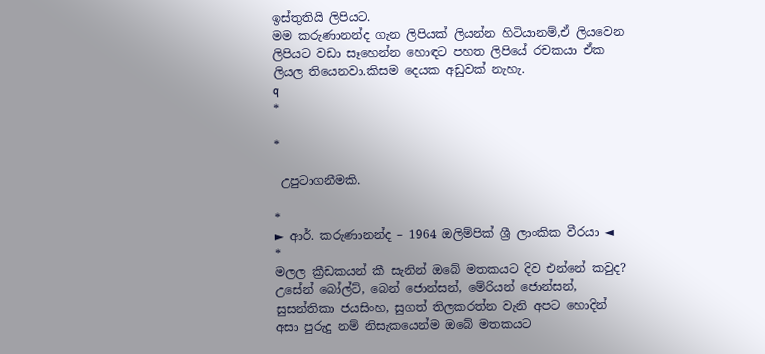ඉස්තුතියි ලිපියට.
මම කරුණානන්ද ගැන ලිපියක් ලියන්න හිටියානම්,ඒ ලියවෙන ලිපියට වඩා සෑහෙන්න හොඳට පහත ලිපියේ රචකයා ඒක ලියල තියෙනවා.කිසම දෙයක අඩුවක් නැහැ.
q
*

*

 උපුටාගනීමකි.

*
► ආර්. කරුණානන්ද – 1964 ඔලිම්පික් ශ්‍රී ලාංකික වීරයා ◄
*
මලල ක්‍රීඩකයන් කී සැනින් ඔබේ මතකයට දිව එන්නේ කවුද? උසේන් බෝල්ට්, බෙන් ජොන්සන්, මේරියන් ජොන්සන්, සුසන්තිකා ජයසිංහ, සුගත් තිලකරත්න වැනි අපට හොදින් අසා පුරුදු නම් නිසැකයෙන්ම ඔබේ මතකයට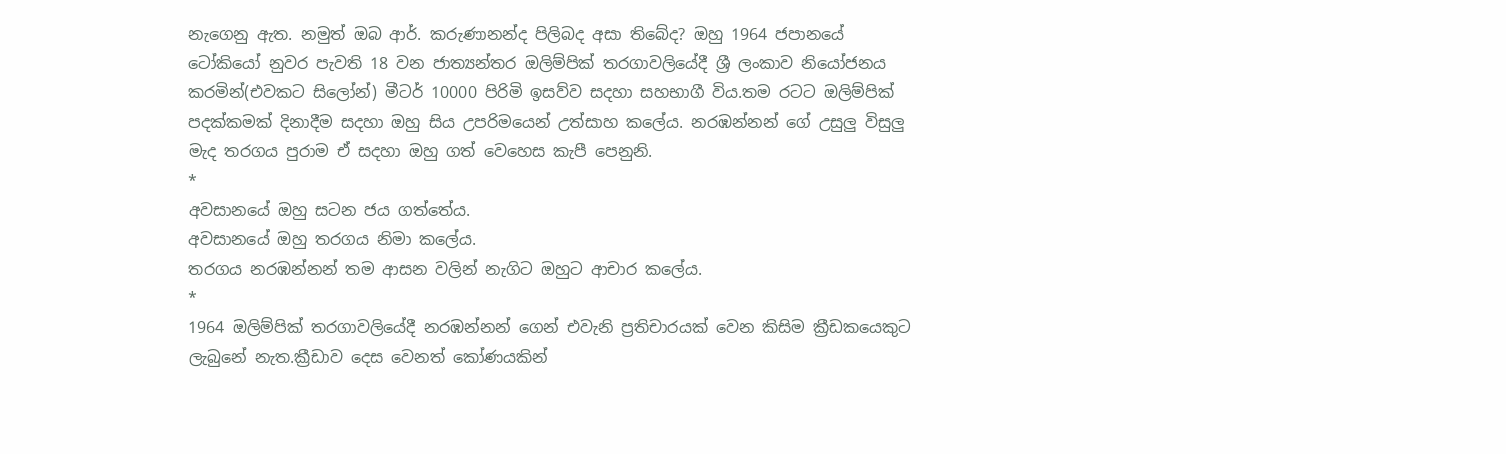නැගෙනු ඇත. නමුත් ඔබ ආර්. කරුණානන්ද පිලිබද අසා තිබේද? ඔහු 1964 ජපානයේ ටෝකියෝ නුවර පැවති 18 වන ජාත්‍යන්තර ඔලිම්පික් තරගාවලියේදී ශ්‍රී ලංකාව නියෝජනය කරමින්(එවකට සිලෝන්) මීටර් 10000 පිරිමි ඉසව්ව සදහා සහභාගී විය.තම රටට ඔලිම්පික් පදක්කමක් දිනාදීම සදහා ඔහු සිය උපරිමයෙන් උත්සාහ කලේය. නරඹන්නන් ගේ උසුලු විසුලු මැද තරගය පුරාම ඒ සදහා ඔහු ගත් වෙහෙස කැපී පෙනුනි.
*
අවසානයේ ඔහු සටන ජය ගත්තේය.
අවසානයේ ඔහු තරගය නිමා කලේය.
තරගය නරඹන්නන් තම ආසන වලින් නැගිට ඔහුට ආචාර කලේය.
*
1964 ඔලිම්පික් තරගාවලියේදී නරඹන්නන් ගෙන් එවැනි ප්‍රතිචාරයක් වෙන කිසිම ක්‍රීඩකයෙකුට ලැබුනේ නැත.ක්‍රීඩාව දෙස වෙනත් කෝණයකින්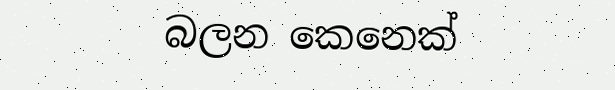බලන කෙනෙක්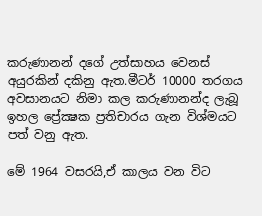කරුණානන් දගේ උත්සාහය වෙනස් අයුරකින් දකිනු ඇත.මීටර් 10000 තරගය අවසානයට නිමා කල කරුණානන්ද ලැබූ ඉහල ප්‍රේක්‍ෂක ප්‍රතිචාරය ගැන විශ්මයට පත් වනු ඇත.

මේ 1964 වසරයි,ඒ කාලය වන විට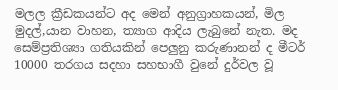මලල ක්‍රීඩකයන්ට අද මෙන් අනුග්‍රාහකයන්, මිල මුදල්,යාන වාහන, ත්‍යාග ආදිය ලැබුනේ නැත. මද සෙම්ප්‍රතිශ්‍යා ගතියකින් පෙලුනු කරුණානන් ද මීටර් 10000 තරගය සදහා සහභාගී වුනේ දුර්වල වූ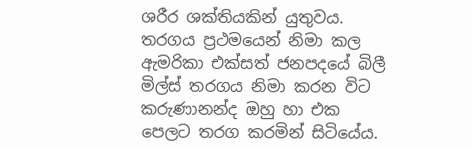ශරීර ශක්තියකින් යුතුවය. තරගය ප්‍රථමයෙන් නිමා කල ඇමරිකා එක්සත් ජනපදයේ බිලී මිල්ස් තරගය නිමා කරන විට කරුණානන්ද ඔහු හා එක පෙලට තරග කරමින් සිටියේය.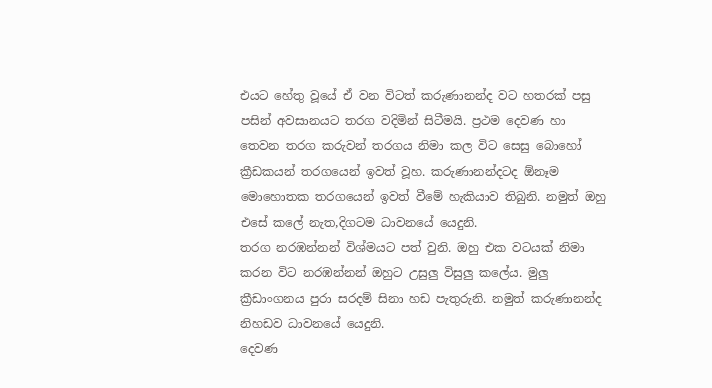එයට හේතු වූයේ ඒ වන විටත් කරුණානන්ද වට හතරක් පසු පසින් අවසානයට තරග වදිමින් සිටීමයි. ප්‍රථම දෙවණ හා තෙවන තරග කරුවන් තරගය නිමා කල විට සෙසු බොහෝ ක්‍රීඩකයන් තරගයෙන් ඉවත් වූහ. කරුණානන්දටද ඕනෑම මොහොතක තරගයෙන් ඉවත් වීමේ හැකියාව තිබුනි. නමුත් ඔහු එසේ කලේ නැත,දිගටම ධාවනයේ යෙදුනි.
තරග නරඹන්නන් විශ්මයට පත් වුනි. ඔහු එක වටයක් නිමා කරන විට නරඹන්නන් ඔහුට උසුලු විසුලු කලේය. මුලු ක්‍රීඩාංගනය පුරා සරදම් සිනා හඩ පැතුරුනි. නමුත් කරුණානන්ද නිහඩව ධාවනයේ යෙදුනි.
දෙවණ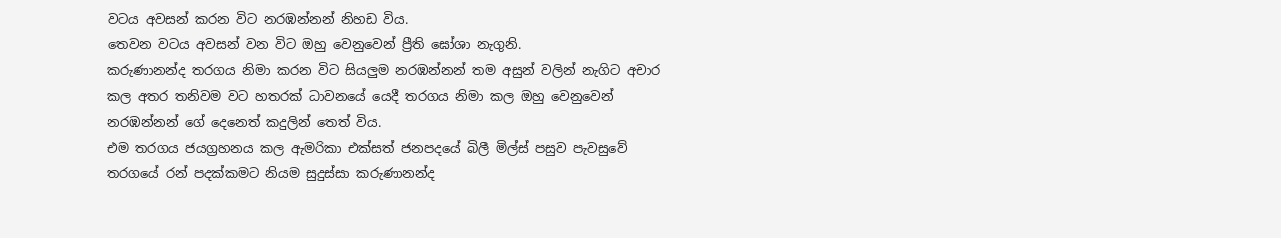වටය අවසන් කරන විට නරඹන්නන් නිහඩ විය.
තෙවන වටය අවසන් වන විට ඔහු වෙනුවෙන් ප්‍රීති ඝෝශා නැගුනි.
කරුණානන්ද තරගය නිමා කරන විට සියලුම නරඹන්නන් තම අසුන් වලින් නැගිට අචාර කල අතර තනිවම වට හතරක් ධාවනයේ යෙදී තරගය නිමා කල ඔහු වෙනුවෙන් නරඹන්නන් ගේ දෙනෙත් කදුලින් තෙත් විය.
එම තරගය ජයග්‍රහනය කල ඇමරිකා එක්සත් ජනපදයේ බිලී මිල්ස් පසුව පැවසුවේ තරගයේ රන් පදක්කමට නියම සුදුස්සා කරුණානන්ද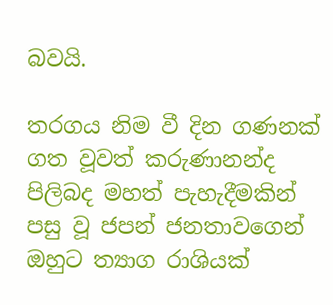බවයි.

තරගය නිම වී දින ගණනක් ගත වූවත් කරුණානන්ද පිලිබද මහත් පැහැදීමකින් පසු වූ ජපන් ජනතාවගෙන් ඔහුට ත්‍යාග රාශියක්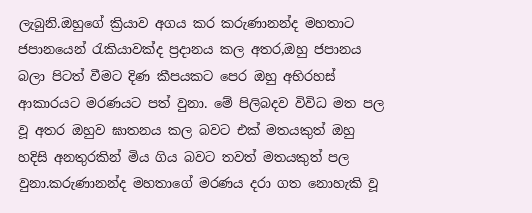ලැබුනි.ඔහුගේ ක්‍රියාව අගය කර කරුණානන්ද මහතාට ජපානයෙන් රැකියාවක්ද ප්‍රදානය කල අතර,ඔහු ජපානය බලා පිටත් වීමට දිණ කීපයකට පෙර ඔහු අභිරහස් ආකාරයට මරණයට පත් වුනා. මේ පිලිබදව විවිධ මත පල වූ අතර ඔහුව ඝාතනය කල බවට එක් මතයකුත් ඔහු හදිසි අනතුරකින් මිය ගිය බවට තවත් මතයකුත් පල වුනා.කරුණානන්ද මහතාගේ මරණය දරා ගත නොහැකි වූ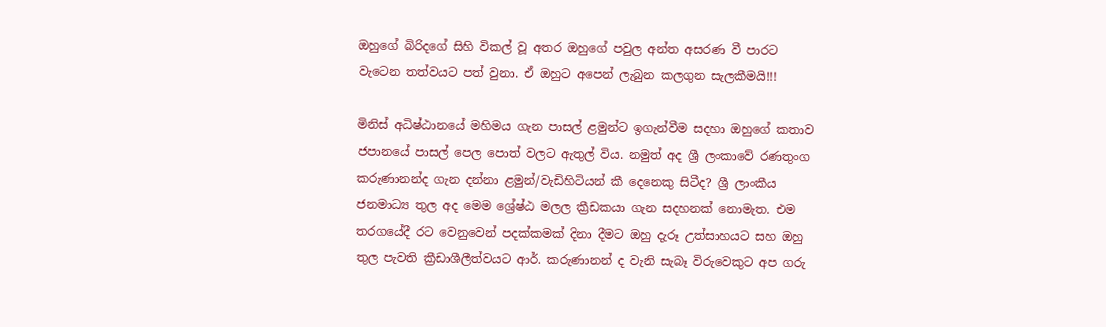ඔහුගේ බිරිදගේ සිහි විකල් වූ අතර ඔහුගේ පවුල අන්ත අසරණ වී පාරට වැටෙන තත්වයට පත් වුනා. ඒ ඔහුට අපෙන් ලැබුන කලගුන සැලකීමයි!!!

මිනිස් අධිෂ්‍ඨානයේ මහිමය ගැන පාසල් ළමුන්ට ඉගැන්වීම සදහා ඔහුගේ කතාව ජපානයේ පාසල් පෙල පොත් වලට ඇතුල් විය. නමුත් අද ශ්‍රී ලංකාවේ රණතුංග කරුණානන්ද ගැන දන්නා ළමුන්/වැඩිහිටියන් කී දෙනෙකු සිටීද? ශ්‍රී ලාංකීය ජනමාධ්‍ය තුල අද මෙම ශ්‍රේෂ්ඨ මලල ක්‍රීඩකයා ගැන සදහනක් නොමැත. එම තරගයේදී රට වෙනුවෙන් පදක්කමක් දිනා දීමට ඔහු දැරූ උත්සාහයට සහ ඔහු තුල පැවති ක්‍රීඩාශීලීත්වයට ආර්. කරුණානන් ද වැනි සැබෑ විරුවෙකුට අප ගරු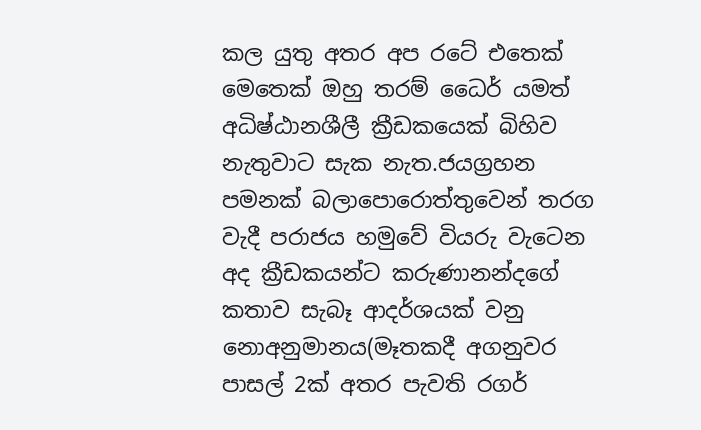කල යුතු අතර අප රටේ එතෙක් මෙතෙක් ඔහු තරම් ධෛර් ‍යමත් අධිෂ්ඨානශීලී ක්‍රීඩකයෙක් බිහිව නැතුවාට සැක නැත.ජයග්‍රහන පමනක් බලාපොරොත්තුවෙන් තරග වැදී පරාජය හමුවේ වියරු වැටෙන අද ක්‍රීඩකයන්ට කරුණානන්දගේ කතාව සැබෑ ආදර්ශයක් වනු නොඅනුමානය(මෑතකදී අගනුවර පාසල් 2ක් අතර පැවති රගර්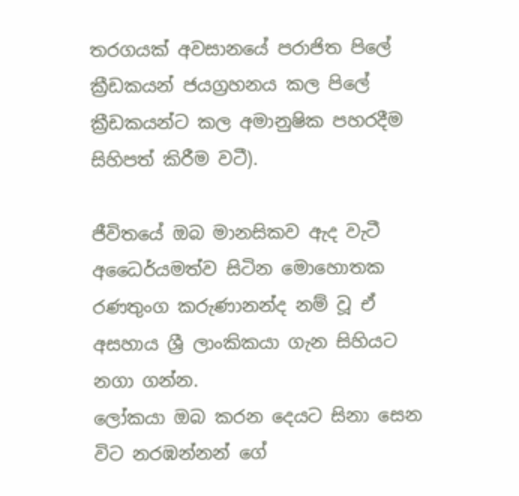තරගයක් අවසානයේ පරාජිත පිලේ ක්‍රීඩකයන් ජයග්‍රහනය කල පිලේ ක්‍රීඩකයන්ට කල අමානුෂික පහරදීම සිහිපත් කිරීම වටී).

ජීවිතයේ ඔබ මානසිකව ඇද වැටී අධෛර්යමත්ව සිටින මොහොතක රණතුංග කරුණානන්ද නම් වූ ඒ අසහාය ශ්‍රී ලාංකිකයා ගැන සිහියට නගා ගන්න.
ලෝකයා ඔබ කරන දෙයට සිනා සෙන විට නරඹන්නන් ගේ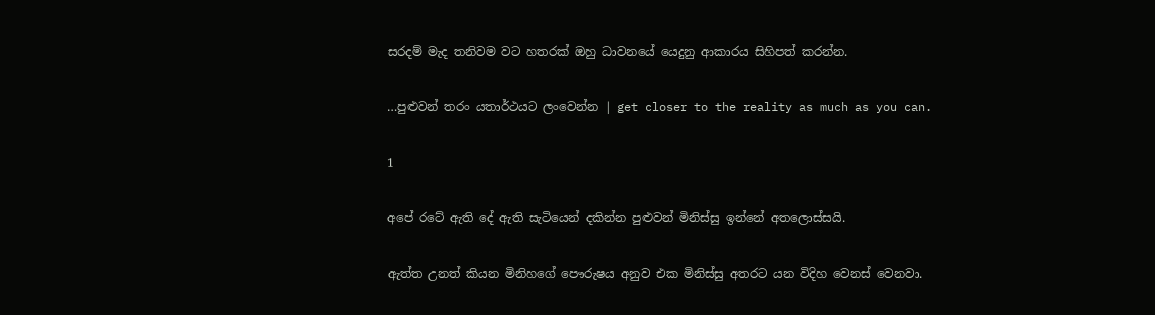සරදම් මැද තනිවම වට හතරක් ඔහු ධාවනයේ යෙදුනු ආකාරය සිහිපත් කරන්න.

…පුළුවන් තරං යතාර්ථයට ලංවෙන්න | get closer to the reality as much as you can.

1

අපේ රටේ ඇති දේ ඇති සැටියෙන් දකින්න පුළුවන් මිනිස්සු ඉන්නේ අතලොස්සයි.

ඇත්ත උනත් කියන මිනිහගේ පෞරුෂය අනුව එක මිනිස්සු අතරට යන විදිහ වෙනස් වෙනවා.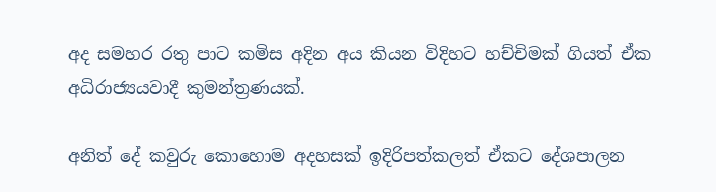අද සමහර රතු පාට කමිස අදින අය කියන විදිහට හච්චිමක් ගියත් ඒක අධිරාජ්‍යයවාදී කුමන්ත්‍රණයක්.

අනිත් දේ කවුරු කොහොම අදහසක් ඉදිරිපත්කලත් ඒකට දේශපාලන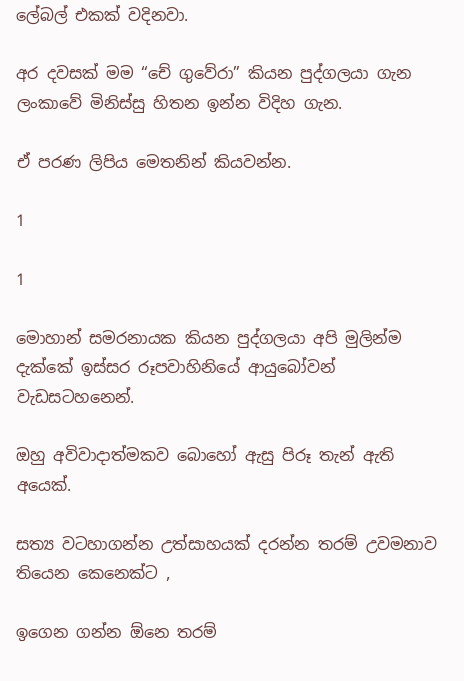ලේබල් එකක් වදිනවා.

අර දවසක් මම “චේ ගුවේරා” කියන පුද්ගලයා ගැන ලංකාවේ මිනිස්සු හිතන ඉන්න විදිහ ගැන.

ඒ පරණ ලිපිය මෙතනින් කියවන්න.

1

1

මොහාන් සමරනායක කියන පුද්ගලයා අපි මුලින්ම දැක්කේ ඉස්සර රූපවාහිනියේ ආයුබෝවන් වැඩසටහනෙන්.

ඔහු අවිවාදාත්මකව බොහෝ ඇසු පිරූ තැන් ඇති අයෙක්.

සත්‍ය වටහාගන්න උත්සාහයක් දරන්න තරම් උවමනාව තියෙන කෙනෙක්ට ,

ඉගෙන ගන්න ඕනෙ තරම්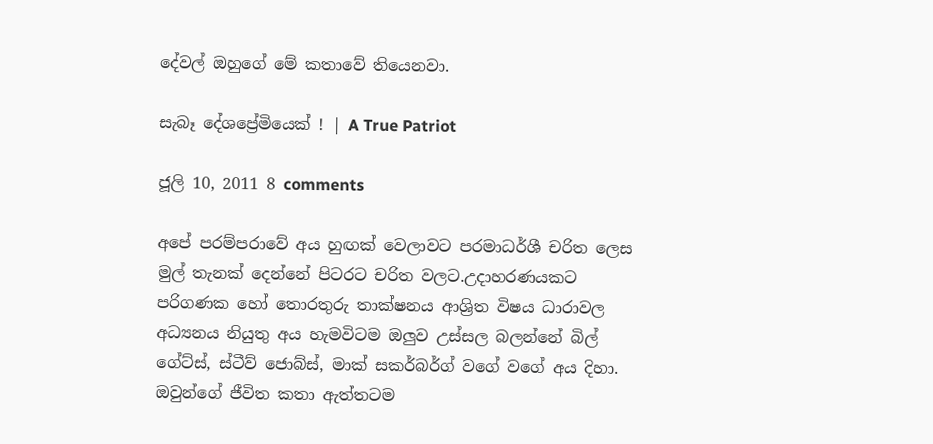දේවල් ඔහුගේ මේ කතාවේ තියෙනවා.

සැබෑ දේශප්‍රේමියෙක් ! | A True Patriot

ජූලි 10, 2011 8 comments

අපේ පරම්පරාවේ අය හුඟක් වෙලාවට පරමාධර්ශී චරිත ලෙස මුල් තැනක් දෙන්නේ පිටරට චරිත වලට.උදාහරණයකට පරිගණක හෝ තොරතුරු තාක්ෂනය ආශ්‍රිත විෂය ධාරාවල අධ්‍යනය නියුතු අය හැමවිටම ඔලුව උස්සල බලන්නේ බිල් ගේට්ස්, ස්ටීව් ජොබ්ස්, මාක් සකර්බර්ග් වගේ වගේ අය දිහා. ඔවුන්ගේ ජීවිත කතා ඇත්තටම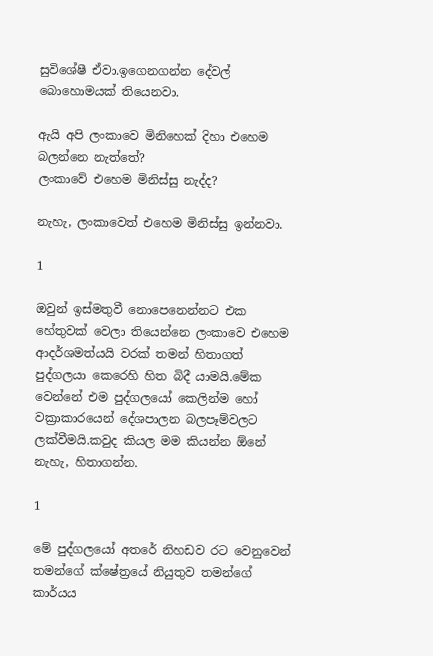සුවිශේෂී ඒවා.ඉගෙනගන්න දේවල් බොහොමයක් තියෙනවා.

ඇයි අපි ලංකාවෙ මිනිහෙක් දිහා එහෙම බලන්නෙ නැත්තේ?
ලංකාවේ එහෙම මිනිස්සු නැද්ද?

නැහැ, ලංකාවෙත් එහෙම මිනිස්සු ඉන්නවා.

1

ඔවුන් ඉස්මතුවී නොපෙනෙන්නට එක හේතුවක් වෙලා තියෙන්නෙ ලංකාවෙ එහෙම ආදර්ශමත්යයි වරක් තමන් හිතාගත් පුද්ගලයා කෙරෙහි හිත බිදී යාමයි.මේක වෙන්නේ එම පුද්ගලයෝ කෙලින්ම හෝ වක්‍රාකාරයෙන් දේශපාලන බලපෑම්වලට ලක්වීමයි.කවුද කියල මම කියන්න ඕනේ නැහැ, හිතාගන්න.

1

මේ පුද්ගලයෝ අතරේ නිහඩව රට වෙනුවෙන් තමන්ගේ ක්ෂේත්‍රයේ නියුතුව තමන්ගේ කාර්යය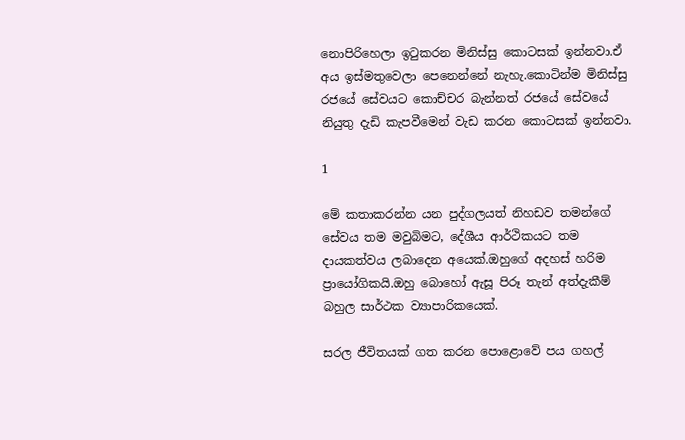නොපිරිහෙලා ඉටුකරන මිනිස්සු කොටසක් ඉන්නවා.ඒ අය ඉස්මතුවෙලා පෙනෙන්නේ නැහැ.කොටින්ම මිනිස්සු රජයේ සේවයට කොච්චර බැන්නත් රජයේ සේවයේ නියුතු දැඩි කැපවීමෙන් වැඩ කරන කොටසක් ඉන්නවා.

1

මේ කතාකරන්න යන පුද්ගලයත් නිහඩව තමන්ගේ සේවය තම මවුබිමට, දේශීය ආර්ථිකයට තම දායකත්වය ලබාදෙන අයෙක්.ඔහුගේ අදහස් හරිම ප්‍රායෝගිකයි.ඔහු බොහෝ ඇසූ පිරූ තැන් අත්දැකීම් බහුල සාර්ථක ව්‍යාපාරිකයෙක්.

සරල ජීවිතයක් ගත කරන පොළොවේ පය ගහල්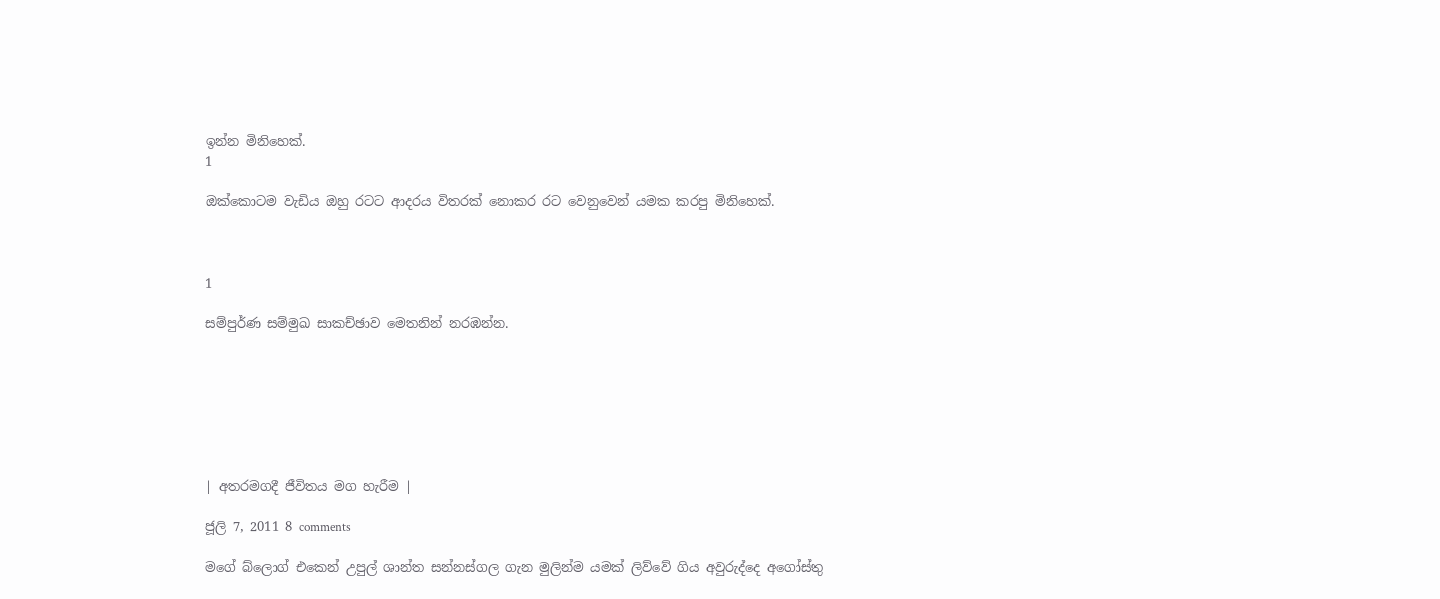ඉන්න මිනිහෙක්.
1

ඔක්කොටම වැඩිය ඔහු රටට ආදරය විතරක් නොකර රට වෙනුවෙන් යමක කරපු මිනිහෙක්.



1

සම්පුර්ණ සම්මුඛ සාකච්ඡාව මෙතනින් නරඹන්න.







| අතරමගදී ජීවිතය මග හැරීම |

ජූලි 7, 2011 8 comments

මගේ බ්ලොග් එකෙන් උපුල් ශාන්ත සන්නස්ගල ගැන මුලින්ම යමක් ලිව්වේ ගිය අවුරුද්දෙ අගෝස්තු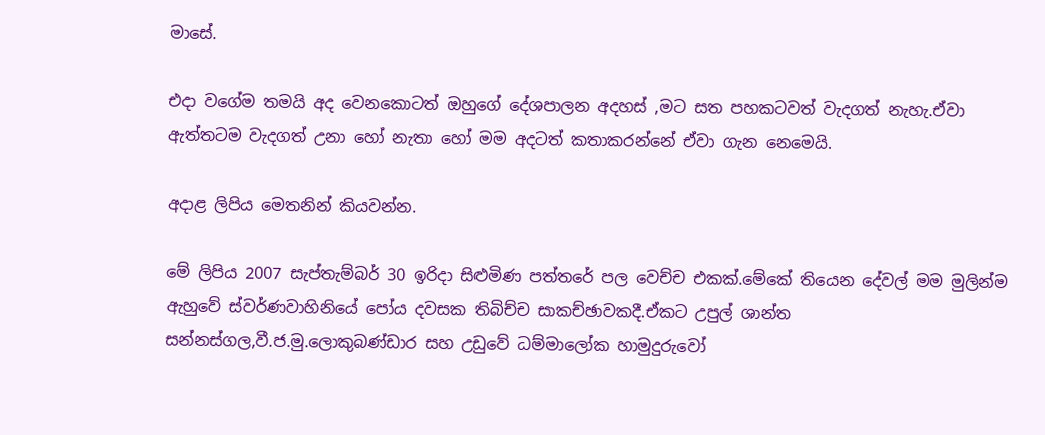මාසේ.

එදා වගේම තමයි අද වෙනකොටත් ඔහුගේ දේශපාලන අදහස් ,මට සත පහකටවත් වැදගත් නැහැ.ඒවා ඇත්තටම වැදගත් උනා හෝ නැතා හෝ මම අදටත් කතාකරන්නේ ඒවා ගැන නෙමෙයි.

අදාළ ලිපිය මෙතනින් කියවන්න.

මේ ලිපිය 2007 සැප්තැම්බර් 30 ඉරිදා සිළුමිණ පත්තරේ පල වෙච්ච එකක්.මේකේ තියෙන දේවල් මම මුලින්ම ඇහුවේ ස්වර්ණවාහිනියේ පෝය දවසක තිබිච්ච සාකච්ඡාවකදී.ඒකට උපුල් ශාන්ත සන්නස්ගල,වී.ජ.මු.ලොකුබණ්ඩාර සහ උඩුවේ ධම්මාලෝක හාමුදුරුවෝ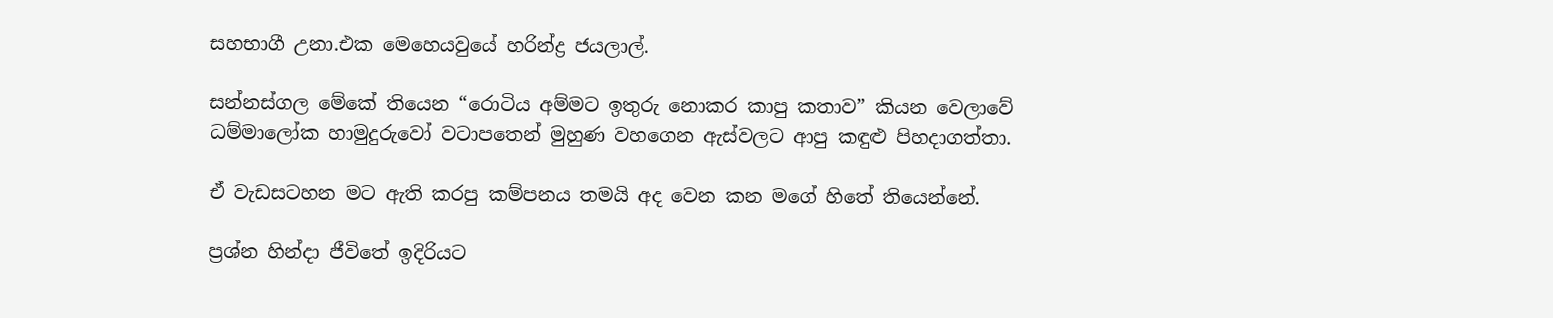සහභාගී උනා.එක මෙහෙයවුයේ හරින්ද්‍ර ජයලාල්.

සන්නස්ගල මේකේ තියෙන “රොටිය අම්මට ඉතුරු නොකර කාපු කතාව” කියන වෙලාවේ ධම්මාලෝක හාමුදුරුවෝ වටාපතෙන් මුහුණ වහගෙන ඇස්වලට ආපු කඳුළු පිහදාගත්තා.

ඒ වැඩසටහන මට ඇති කරපු කම්පනය තමයි අද වෙන කන මගේ හිතේ තියෙන්නේ.

ප්‍රශ්න හින්දා ජීවිතේ ඉදිරියට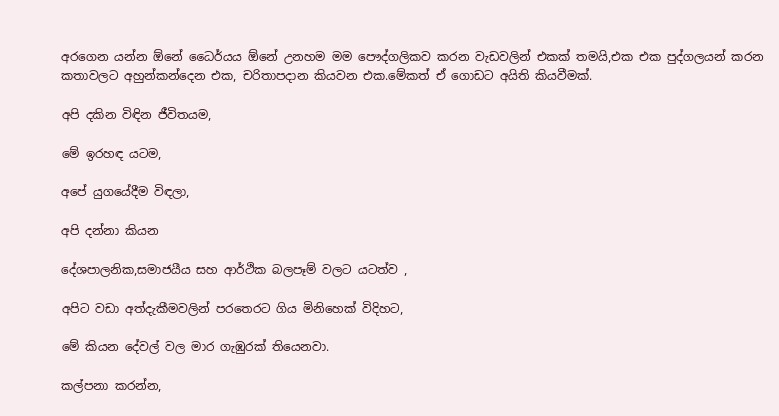අරගෙන යන්න ඕනේ ධෛර්යය ඕනේ උනහම මම පෞද්ගලිකව කරන වැඩවලින් එකක් තමයි,එක එක පුද්ගලයන් කරන කතාවලට අහුන්කන්දෙන එක, චරිතාපදාන කියවන එක.මේකත් ඒ ගොඩට අයිති කියවීමක්.

අපි දකින විඳින ජීවිතයම,

මේ ඉරහඳ යටම,

අපේ යුගයේදීම විඳලා,

අපි දන්නා කියන

දේශපාලනික,සමාජයීය සහ ආර්ථික බලපෑම් වලට යටත්ව ,

අපිට වඩා අත්දැකීමවලින් පරතෙරට ගිය මිනිහෙක් විදිහට,

මේ කියන දේවල් වල මාර ගැඹුරක් තියෙනවා.

කල්පනා කරන්න,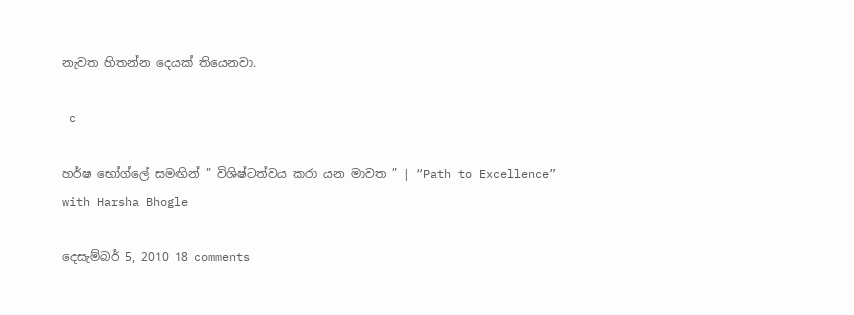නැවත හිතන්න දෙයක් තියෙනවා.

 c

හර්ෂ භෝග්ලේ සමඟින් ” විශිෂ්ටත්වය කරා යන මාවත ” | “Path to Excellence” with Harsha Bhogle

දෙසැම්බර් 5, 2010 18 comments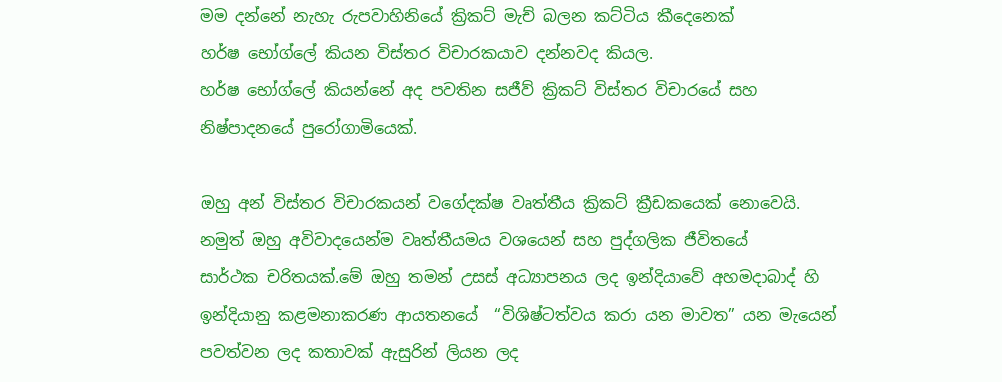මම දන්නේ නැහැ රුපවාහිනියේ ක්‍රිකට් මැච් බලන කට්ටිය කීදෙනෙක්
හර්ෂ භෝග්ලේ කියන විස්තර විචාරකයාව දන්නවද කියල.
හර්ෂ භෝග්ලේ කියන්නේ අද පවතින සජීව් ක්‍රිකට් විස්තර විචාරයේ සහ
නිෂ්පාදනයේ පුරෝගාමියෙක්.

ඔහු අන් විස්තර විචාරකයන් වගේදක්ෂ වෘත්තීය ක්‍රිකට් ක්‍රීඩකයෙක් නොවෙයි.
නමුත් ඔහු අවිවාදයෙන්ම වෘත්තීයමය වශයෙන් සහ පුද්ගලික ජීවිතයේ
සාර්ථක චරිතයක්.මේ ඔහු තමන් උසස් අධ්‍යාපනය ලද ඉන්දියාවේ අහමදාබාද් හි
ඉන්දියානු කළමනාකරණ ආයතනයේ  “විශිෂ්ටත්වය කරා යන මාවත” යන මැයෙන්
පවත්වන ලද කතාවක් ඇසුරින් ලියන ලද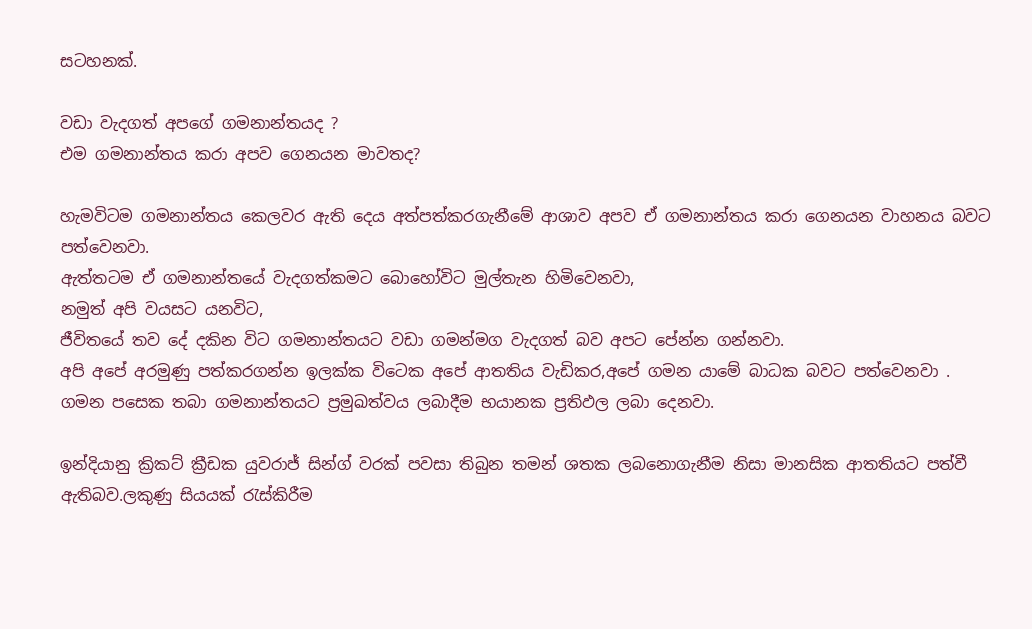සටහනක්.

වඩා වැදගත් අපගේ ගමනාන්තයද ?
එම ගමනාන්තය කරා අපව ගෙනයන මාවතද?

හැමවිටම ගමනාන්තය කෙලවර ඇති දෙය අත්පත්කරගැනීමේ ආශාව අපව ඒ ගමනාන්තය කරා ගෙනයන වාහනය බවට පත්වෙනවා.
ඇත්තටම ඒ ගමනාන්තයේ වැදගත්කමට බොහෝවිට මුල්තැන හිමිවෙනවා,
නමුත් අපි වයසට යනවිට,
ජීවිතයේ තව දේ දකින විට ගමනාන්තයට වඩා ගමන්මග වැදගත් බව අපට පේන්න ගන්නවා.
අපි අපේ අරමුණු පත්කරගන්න ඉලක්ක විටෙක අපේ ආතතිය වැඩිකර,අපේ ගමන යාමේ බාධක බවට පත්වෙනවා .
ගමන පසෙක තබා ගමනාන්තයට ප්‍රමුඛත්වය ලබාදීම භයානක ප්‍රතිඵල ලබා දෙනවා.

ඉන්දියානු ක්‍රිකට් ක්‍රීඩක යුවරාජ් සින්ග් වරක් පවසා තිබුන තමන් ශතක ලබනොගැනීම නිසා මානසික ආතතියට පත්වී ඇතිබව.ලකුණු සියයක් රැස්කිරීම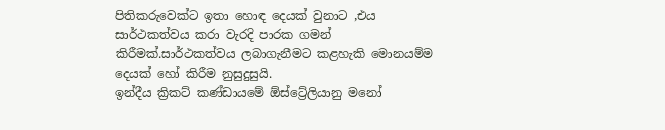පිතිකරුවෙක්ට ඉතා හොඳ දෙයක් වුනාට ,එය සාර්ථකත්වය කරා වැරදි පාරක ගමන් කිරීමක්.සාර්ථකත්වය ලබාගැනීමට කළහැකි මොනයම්ම දෙයක් හෝ කිරීම නුසුදුසුයි.
ඉන්දීය ක්‍රිකට් කණ්ඩායමේ ඕස්ට්‍රේලියානු මනෝ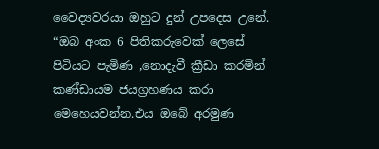වෛද්‍යවරයා ඔහුට දුන් උපදෙස උනේ.
“ඔබ අංක 6 පිතිකරුවෙක් ලෙසේ පිටියට පැමිණ ,නොදැවී ක්‍රීඩා කරමින් කණ්ඩායම ජයග්‍රහණය කරා මෙහෙයවන්න.එය ඔබේ අරමුණ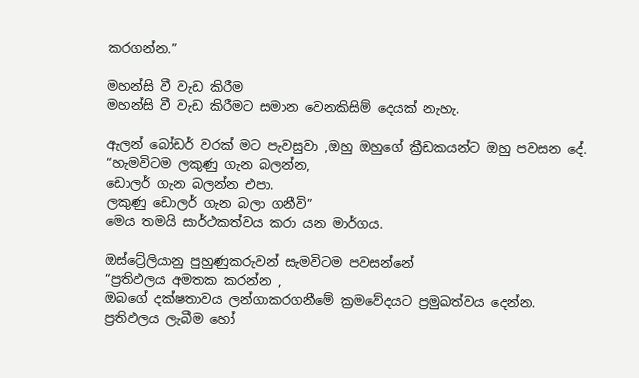කරගන්න.”

මහන්සි වී වැඩ කිරීම
මහන්සි වී වැඩ කිරීමට සමාන වෙනකිසිම් දෙයක් නැහැ.

ඇලන් බෝඩර් වරක් මට පැවසුවා ,ඔහු ඔහුගේ ක්‍රීඩකයන්ට ඔහු පවසන දේ.
“හැමවිටම ලකුණු ගැන බලන්න,
ඩොලර් ගැන බලන්න එපා.
ලකුණු ඩොලර් ගැන බලා ගනීවි”
මෙය තමයි සාර්ථකත්වය කරා යන මාර්ගය.

ඔස්ට්‍රේලියානු පුහුණුකරුවන් සැමවිටම පවසන්නේ
“ප්‍රතිඵලය අමතක කරන්න ,
ඔබගේ දක්ෂතාවය ලන්ගාකරගනීමේ ක්‍රමවේදයට ප්‍රමුඛත්වය දෙන්න.
ප්‍රතිඵලය ලැබීම හෝ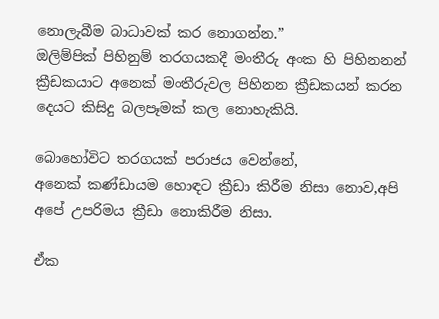නොලැබීම බාධාවක් කර නොගන්න.”
ඔලිම්පික් පිහිනුම් තරගයකදී මංතීරු අංක හි පිහිනනන් ක්‍රීඩකයාට අනෙක් මංතීරුවල පිහිනන ක්‍රීඩකයන් කරන දෙයට කිසිදු බලපෑමක් කල නොහැකියි.

බොහෝවිට තරගයක් පරාජය වෙන්නේ,
අනෙක් කණ්ඩායම හොඳට ක්‍රීඩා කිරීම නිසා නොව,අපි අපේ උපරිමය ක්‍රීඩා නොකිරීම නිසා.

ඒක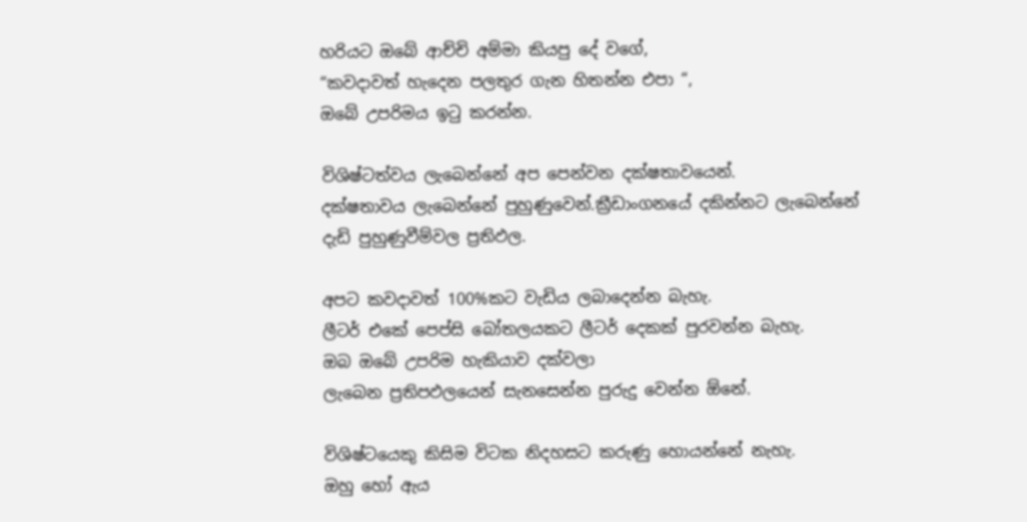හරියට ඔබේ ආච්චි අම්මා කියපු දේ වගේ,
“කවදාවත් හැදෙන පලතුර ගැන හිතන්න එපා “,
ඔබේ උපරිමය ඉටු කරන්න.

විශිෂ්ටත්වය ලැබෙන්නේ අප පෙන්වන දක්ෂතාවයෙන්.
දක්ෂතාවය ලැබෙන්නේ පුහුණුවෙන්.ක්‍රීඩාංගනයේ දකින්නට ලැබෙන්නේ
දැඩි පුහුණුවීම්වල ප්‍රතිඵල.

අපට කවදාවත් 100%කට වැඩිය ලබාදෙන්න බැහැ.
ලීටර් එකේ පෙප්සි බෝතලයකට ලීටර් දෙකක් පුරවන්න බැහැ.
ඔබ ඔබේ උපරිම හැකියාව දක්වලා
ලැබෙන ප්‍රතිපඵලයෙන් සැනසෙන්න පුරුදු වෙන්න ඕනේ.

විශිෂ්ටයෙකු කිසිම විටක නිදහසට කරුණු හොයන්නේ නැහැ.
ඔහු හෝ ඇය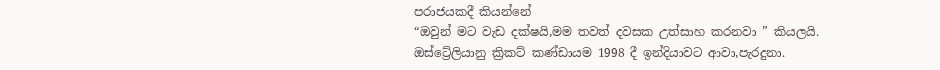පරාජයකදී කියන්නේ
“ඔවුන් මට වැඩ දක්ෂයි,මම තවත් දවසක උත්සාහ කරනවා ” කියලයි.
ඔස්ට්‍රේලියානු ක්‍රිකට් කණ්ඩායම 1998 දී ඉන්දියාවට ආවා,පැරදුනා.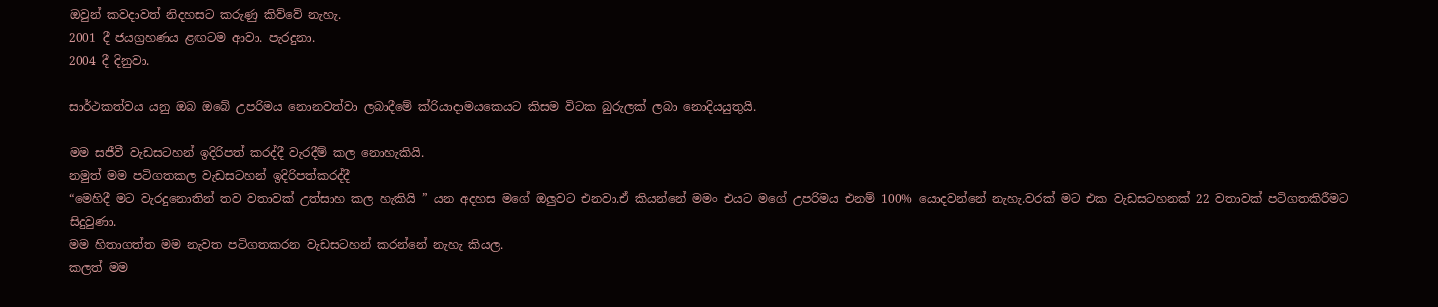ඔවුන් කවදාවත් නිදහසට කරුණු කිව්වේ නැහැ.
2001 දී ජයග්‍රහණය ළඟටම ආවා. පැරදුනා.
2004 දී දිනුවා.

සාර්ථකත්වය යනු ඔබ ඔබේ උපරිමය නොනවත්වා ලබාදීමේ ක්රියාදාමයකෙයට කිසම විටක බුරුලක් ලබා නොදියයුතුයි.

මම සජීවී වැඩසටහන් ඉදිරිපත් කරද්දී වැරදීම් කල නොහැකියි.
නමුත් මම පටිගතකල වැඩසටහන් ඉදිරිපත්කරද්දී
“මෙහිදී මට වැරදුනොතින් තව වතාවක් උත්සාහ කල හැකියි ” යන අදහස මගේ ඔලුවට එනවා.ඒ කියන්නේ මමං එයට මගේ උපරිමය එනම් 100% යොදවන්නේ නැහැ.වරක් මට එක වැඩසටහනක් 22 වතාවක් පටිගතකිරීමට සිදුවුණා.
මම හිතාගත්ත මම නැවත පටිගතකරන වැඩසටහන් කරන්නේ නැහැ කියල.
කලත් මම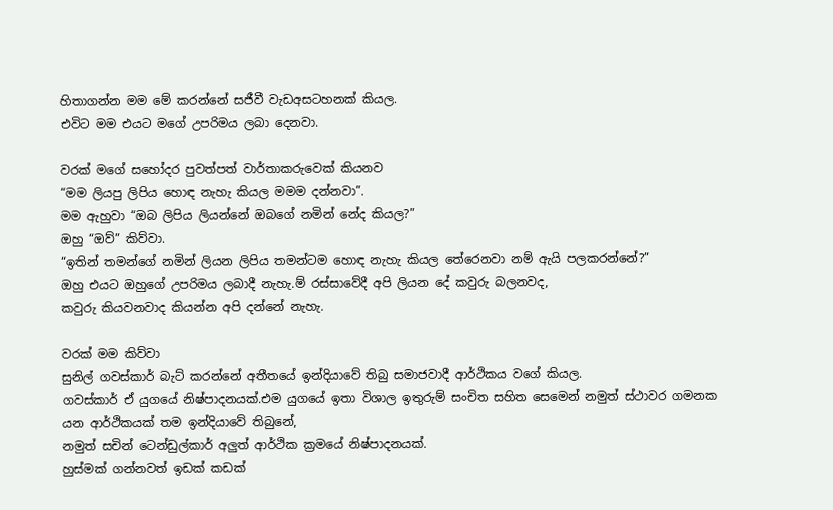හිතාගන්න මම මේ කරන්නේ සජීවී වැඩඅසටහනක්‌ කියල.
එවිට මම එයට මගේ උපරිමය ලබා දෙනවා.

වරක් මගේ සහෝදර පුවත්පත් වාර්තාකරුවෙක් කියනව
“මම ලියපු ලිපිය හොඳ නැහැ කියල මමම දන්නවා”.
මම ඇහුවා “ඔබ ලිපිය ලියන්නේ ඔබගේ නමින් නේද කියල?”
ඔහු “ඔව්” කිව්වා.
“ඉතින් තමන්ගේ නමින් ලියන ලිපිය තමන්ටම හොඳ නැහැ කියල තේරෙනවා නම් ඇයි පලකරන්නේ?”
ඔහු එයට ඔහුගේ උපරිමය ලබාදී නැහැ.ම් රස්සාවේදී අපි ලියන දේ කවුරු බලනවද,
කවුරු කියවනවාද කියන්න අපි දන්නේ නැහැ.

වරක් මම කිව්වා
සුනිල් ගවස්කාර් බැට් කරන්නේ අතීතයේ ඉන්දියාවේ තිබු සමාජවාදී ආර්ථිකය වගේ කියල.
ගවස්කාර් ඒ යුගයේ නිෂ්පාදනයක්.එම යුගයේ ඉතා විශාල ඉතුරුම් සංචිත සහිත සෙමෙන් නමුත් ස්ථාවර ගමනක යන ආර්ථිකයක් තම ඉන්දියාවේ තිබුනේ,
නමුත් සචින් ටෙන්ඩුල්කාර් අලුත් ආර්ථික ක්‍රමයේ නිෂ්පාදනයක්.
හුස්මක් ගන්නවත් ඉඩක් කඩක්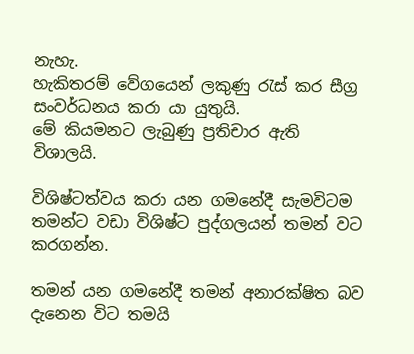නැහැ.
හැකිතරම් වේගයෙන් ලකුණු රැස් කර සීග්‍ර සංවර්ධනය කරා යා යුතුයි.
මේ කියමනට ලැබුණු ප්‍රතිචාර ඇති විශාලයි.

විශිෂ්ටත්වය කරා යන ගමනේදී සැමවිටම තමන්ට වඩා විශිෂ්ට පුද්ගලයන් තමන් වට කරගන්න.

තමන් යන ගමනේදී තමන් අනාරක්ෂිත බව දැනෙන විට තමයි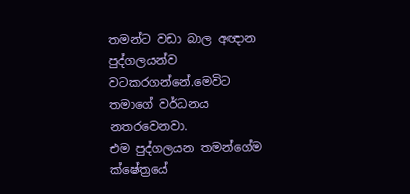තමන්ට වඩා බාල අඥාන පුද්ගලයන්ව වටකරගන්නේ.මෙවිට තමාගේ වර්ධනය නතරවෙනවා.
එම පුද්ගලයන තමන්ගේම ක්ෂේත්‍රයේ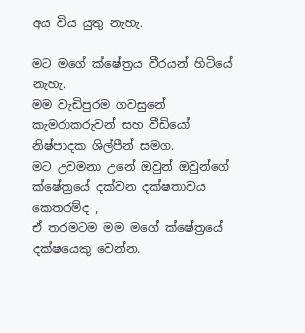අය විය යුතු නැහැ.

මට මගේ ක්ෂේත්‍රය වීරයන් හිටියේ නැහැ.
මම වැඩිපුරම ගවසුනේ කැමරාකරුවන් සහ වීඩියෝ නිෂ්පාදක ශිල්පීන් සමග.
මට උවමනා උනේ ඔවුන් ඔවුන්ගේ ක්ෂේත්‍රයේ දක්වන දක්ෂතාවය කෙතරම්ද ,
ඒ තරමටම මම මගේ ක්ෂේත්‍රයේ දක්ෂයෙකු වෙන්න.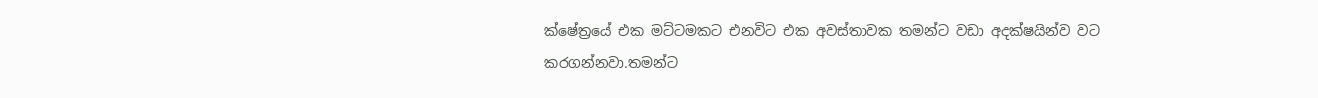ක්ෂේත්‍රයේ එක මට්ටමකට එනවිට එක අවස්තාවක තමන්ට වඩා අදක්ෂයින්ව වට
කරගන්නවා.තමන්ට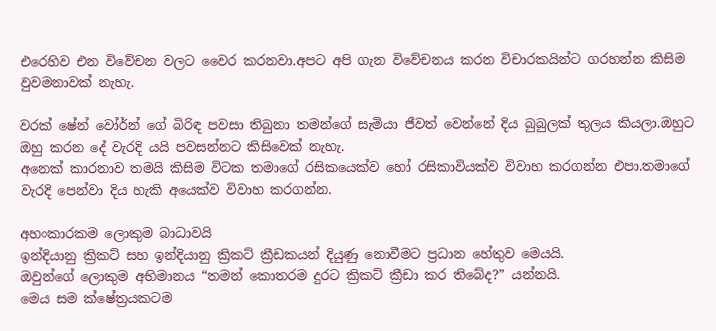එරෙහිව එන විවේචන වලට වෛර කරනවා.අපට අපි ගැන විවේචනය කරන විචාරකයින්ට ගරහන්න කිසිම වුවමනාවක් නැහැ.

වරක් ෂේන් වෝර්න් ගේ බිරිඳ පවසා තිබුනා තමන්ගේ සැමියා ජීවත් වෙන්නේ දිය බුබුලක් තුලය කියලා.ඔහුට ඔහු කරන දේ වැරදි යයි පවසන්නට කිසිවෙක් නැහැ.
අනෙක් කාරනාව තමයි කිසිම විටක තමාගේ රසිකයෙක්ව හෝ රසිකාවියක්ව විවාහ කරගන්න එපා.තමාගේ වැරදි පෙන්වා දිය හැකි අයෙක්ව විවාහ කරගන්න.

අහංකාරකම ලොකුම බාධාවයි
ඉන්දියානු ක්‍රිකට් සහ ඉන්දියානු ක්‍රිකට් ක්‍රීඩකයන් දියුණු නොවීමට ප්‍රධාන හේතුව මෙයයි.
ඔවුන්ගේ ලොකුම අභිමානය “තමන් කොතරම දුරට ක්‍රිකට් ක්‍රීඩා කර තිබේද?” යන්නයි.
මෙය සම ක්ෂේත්‍රයකටම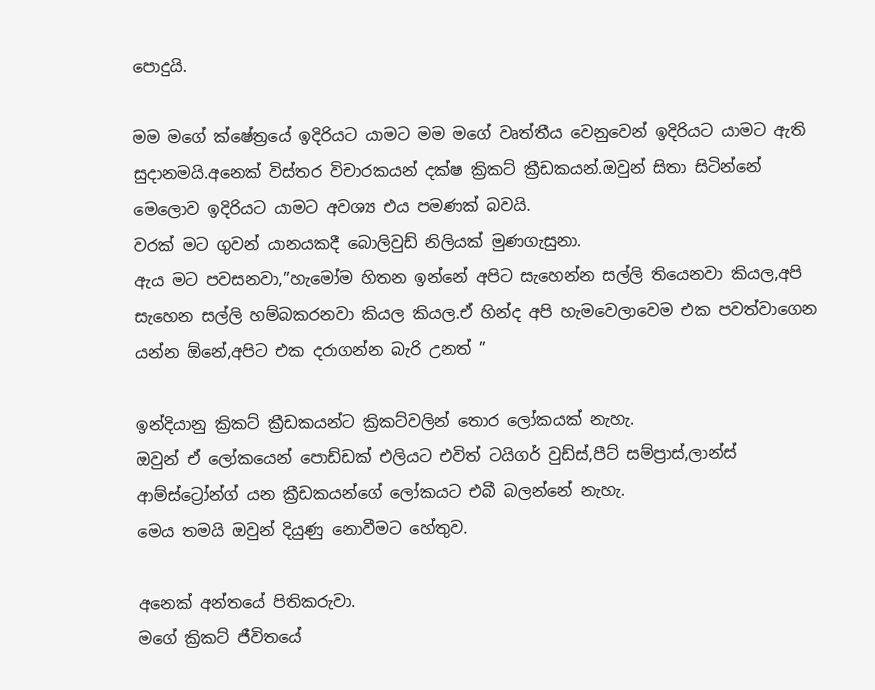පොදුයි.

මම මගේ ක්ෂේත්‍රයේ ඉදිරියට යාමට මම මගේ වෘත්තීය වෙනුවෙන් ඉදිරියට යාමට ඇති සුදානමයි.අනෙක් විස්තර විචාරකයන් දක්ෂ ක්‍රිකට් ක්‍රීඩකයන්.ඔවුන් සිතා සිටින්නේ මෙලොව ඉදිරියට යාමට අවශ්‍ය එය පමණක් බවයි.
වරක් මට ගුවන් යානයකදී බොලිවුඩ් නිලියක් මුණගැසුනා.
ඇය මට පවසනවා,”හැමෝම හිතන ඉන්නේ අපිට සැහෙන්න සල්ලි තියෙනවා කියල,අපි සැහෙන සල්ලි හම්බකරනවා කියල කියල.ඒ හින්ද අපි හැමවෙලාවෙම එක පවත්වාගෙන යන්න ඕනේ,අපිට එක දරාගන්න බැරි උනත් ”

ඉන්දියානු ක්‍රිකට් ක්‍රීඩකයන්ට ක්‍රිකට්වලින් තොර ලෝකයක් නැහැ.
ඔවුන් ඒ ලෝකයෙන් පොඩ්ඩක් එලියට එවිත් ටයිගර් වුඩ්ස්,පීට් සම්ප්‍රාස්,ලාන්ස් ආම්ස්ට්‍රෝන්ග් යන ක්‍රීඩකයන්ගේ ලෝකයට එබී බලන්නේ නැහැ.
මෙය තමයි ඔවුන් දියුණු නොවීමට හේතුව.

අනෙක් අන්තයේ පිතිකරුවා.
මගේ ක්‍රිකට් ජීවිතයේ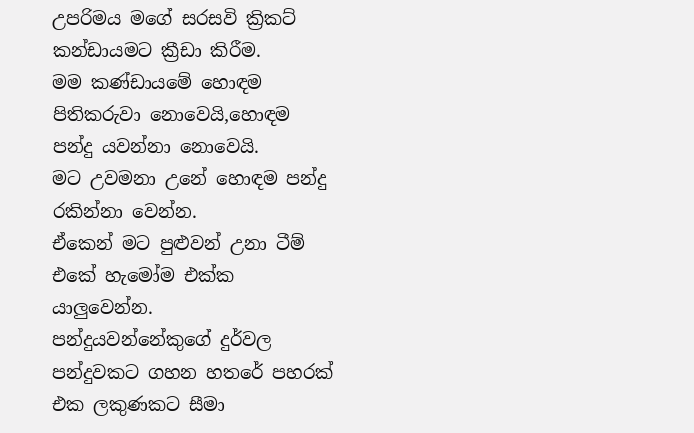උපරිමය මගේ සරසවි ක්‍රිකට් කන්ඩායමට ක්‍රීඩා කිරීම.
මම කණ්ඩායමේ හොඳම පිතිකරුවා නොවෙයි,හොඳම පන්දු යවන්නා නොවෙයි.
මට උවමනා උනේ හොඳම පන්දු රකින්නා වෙන්න.
ඒකෙන් මට පුළුවන් උනා ටීම් එකේ හැමෝම එක්ක යාලුවෙන්න.
පන්දුයවන්නේකුගේ දුර්වල පන්දුවකට ගහන හතරේ පහරක් එක ලකුණකට සීමා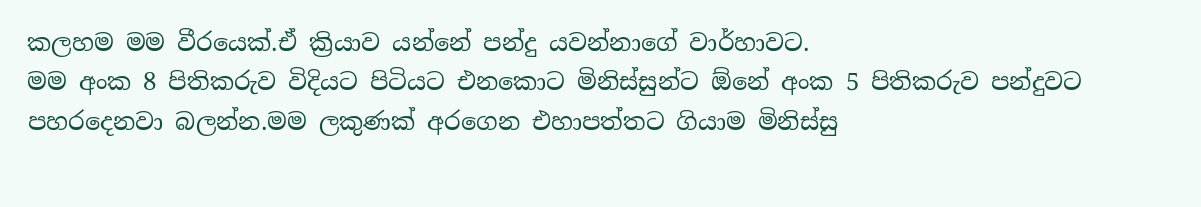කලහම මම වීරයෙක්.ඒ ක්‍රියාව යන්නේ පන්දු යවන්නාගේ වාර්හාවට.
මම අංක 8 පිතිකරුව විදියට පිටියට එනකොට මිනිස්සුන්ට ඕනේ අංක 5 පිතිකරුව පන්දුවට පහරදෙනවා බලන්න.මම ලකුණක් අරගෙන එහාපත්තට ගියාම මිනිස්සු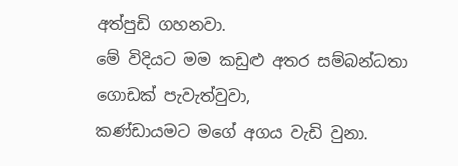අත්පුඩි ගහනවා.
මේ විදියට මම කඩුළු අතර සම්බන්ධතා ගොඩක් පැවැත්වුවා,
කණ්ඩායමට මගේ අගය වැඩි වුනා.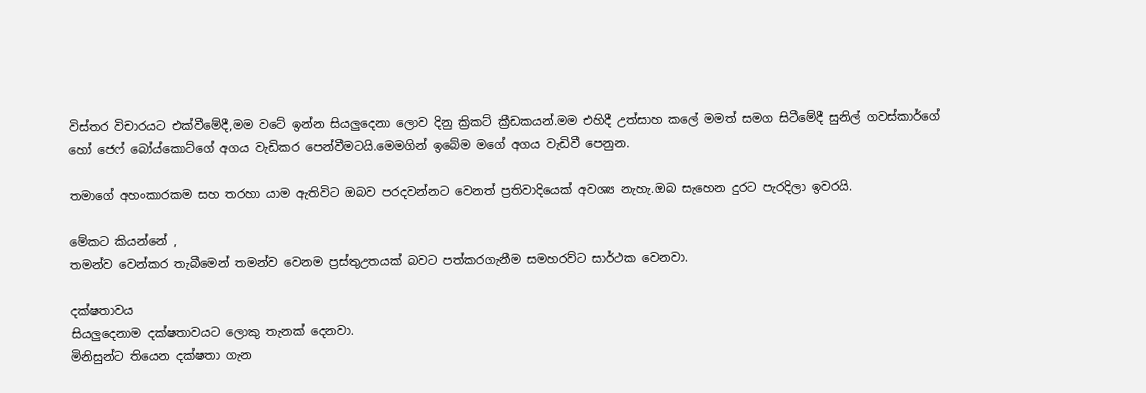විස්තර විචාරයට එක්වීමේදී,මම වටේ ඉන්න සියලුදෙනා ලොව දිනු ක්‍රිකට් ක්‍රීඩකයන්.මම එහිදී උත්සාහ කලේ මමත් සමග සිටීමේදී සුනිල් ගවස්කාර්ගේ හෝ ජෙෆ් බෝය්කොට්ගේ අගය වැඩිකර පෙන්වීමටයි.මෙමගින් ඉබේම මගේ අගය වැඩිවී පෙනුන.

තමාගේ අහංකාරකම සහ තරහා යාම ඇතිවිට ඔබව පරදවන්නට වෙනත් ප්‍රතිවාදියෙක් අවශ්‍ය නැහැ.ඔබ සැහෙන දුරට පැරදිලා ඉවරයි.

මේකට කියන්නේ ,
තමන්ව වෙන්කර තැබීමෙන් තමන්ව වෙනම ප්‍රස්තුඋතයක් බවට පත්කරගැනීම සමහරව්ට සාර්ථක වෙනවා.

දක්ෂතාවය
සියලුදෙනාම දක්ෂතාවයට ලොකු තැනක් දෙනවා.
මිනිසුන්ට තියෙන දක්ෂතා ගැන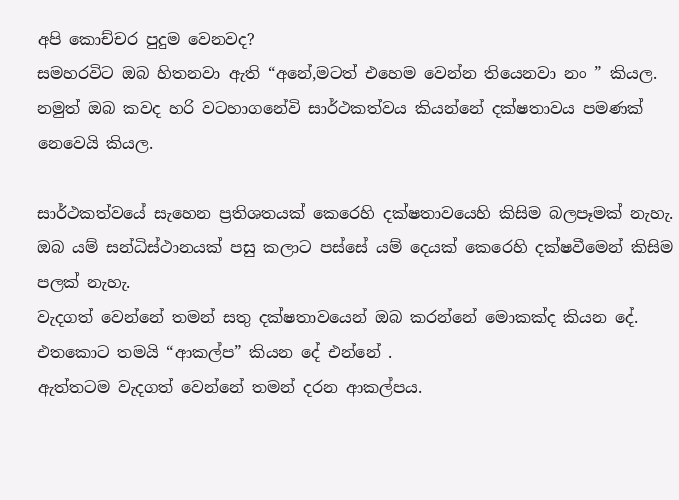අපි කොච්චර පුදුම වෙනවද?
සමහරවිට ඔබ හිතනවා ඇති “අනේ,මටත් එහෙම වෙන්න තියෙනවා නං ” කියල.
නමුත් ඔබ කවද හරි වටහාගනේවි සාර්ථකත්වය කියන්නේ දක්ෂතාවය පමණක් නෙවෙයි කියල.

සාර්ථකත්වයේ සැහෙන ප්‍රතිශතයක් කෙරෙහි දක්ෂතාවයෙහි කිසිම බලපෑමක් නැහැ.
ඔබ යම් සන්ධිස්ථානයක් පසු කලාට පස්සේ යම් දෙයක් කෙරෙහි දක්ෂවීමෙන් කිසිම පලක් නැහැ.
වැදගත් වෙන්නේ තමන් සතු දක්ෂතාවයෙන් ඔබ කරන්නේ මොකක්ද කියන දේ.
එතකොට තමයි “ආකල්ප” කියන දේ එන්නේ .
ඇත්තටම වැදගත් වෙන්නේ තමන් දරන ආකල්පය.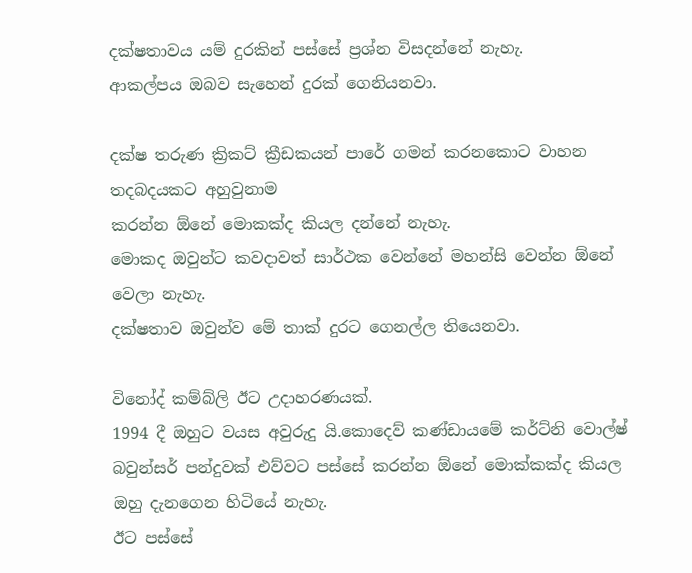දක්ෂතාවය යම් දුරකින් පස්සේ ප්‍රශ්න විසදන්නේ නැහැ.
ආකල්පය ඔබව සැහෙන් දුරක් ගෙනියනවා.

දක්ෂ තරුණ ක්‍රිකට් ක්‍රීඩකයන් පාරේ ගමන් කරනකොට වාහන තදබදයකට අහුවුනාම
කරන්න ඕනේ මොකක්ද කියල දන්නේ නැහැ.
මොකද ඔවුන්ට කවදාවත් සාර්ථක වෙන්නේ මහන්සි වෙන්න ඕනේ වෙලා නැහැ.
දක්ෂතාව ඔවුන්ව මේ තාක් දුරට ගෙනල්ල තියෙනවා.

විනෝද් කම්බ්ලි ඊට උදාහරණයක්.
1994 දී ඔහුට වයස අවුරුදු යි.කොදෙව් කණ්ඩායමේ කර්ට්නි වොල්ෂ් බවුන්සර් පන්දුවක් එව්වට පස්සේ කරන්න ඕනේ මොක්කක්ද කියල ඔහු දැනගෙන හිටියේ නැහැ.
ඊට පස්සේ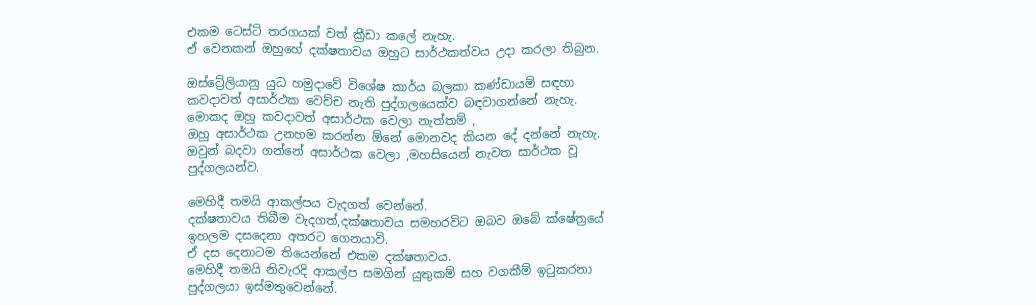එකම ටෙස්ට් තරගයක් වත් ක්‍රීඩා කලේ නැහැ.
ඒ වෙනකන් ඔහුහේ දක්ෂතාවය ඔහුට සාර්ථකත්වය උදා කරලා තිබුන.

ඔස්ට්‍රේලියානු යුධ හමුදාවේ විශේෂ කාර්ය බලකා කණ්ඩායම් සඳහා කවදාවත් අසාර්ථක වෙච්ච නැති පුද්ගලයෙක්ව බඳවාගන්නේ නැහැ.
මොකද ඔහු කවදාවත් අසාර්ථක වෙලා නැත්තම් ,
ඔහු අසාර්ථක උනහම කරන්න ඕනේ මොනවද කියන දේ දන්නේ නැහැ.
ඔවුන් බදවා ගන්නේ අසාර්ථක වෙලා ,මහසියෙන් නැවත සාර්ථක වූ පුද්ගලයන්ව.

මෙහිදී තමයි ආකල්පය වැදගත් වෙන්නේ.
දක්ෂතාවය තිබීම වැදගත්,දක්ෂතාවය සමහරවිට ඔබව ඔබේ ක්ෂේත්‍රයේ ඉහලම දසදෙනා අතරට ගෙනයාවි.
ඒ දස දෙනාටම තියෙන්නේ එකම දක්ෂතාවය.
මෙහිදී තමයි නිවැරදි ආකල්ප සමගින් යුතුකම් සහ වගකීම් ඉටුකරනා පුද්ගලයා ඉස්මතුවෙන්නේ.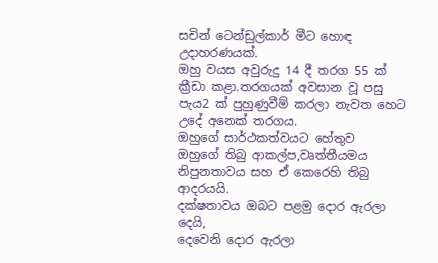සචින් ටෙන්ඩුල්කාර් මීට හොඳ උදාහරණයක්.
ඔහු වයස අවුරුදු 14 දී තරග 55 ක් ක්‍රීඩා කළා.තරගයක් අවසාන වූ පසු
පැය2 ක් පුහුණුවීම් කරලා නැවත හෙට උදේ අනෙක් තරගය.
ඔහුගේ සාර්ථකත්වයට හේතුව
ඔහුගේ තිබු ආකල්ප,වෘත්තීයමය නිපුනතාවය සහ ඒ කෙරෙහි තිබු ආදරයයි.
දක්ෂතාවය ඔබට පළමු දොර ඇරලා දෙයි,
දෙවෙනි දොර ඇරලා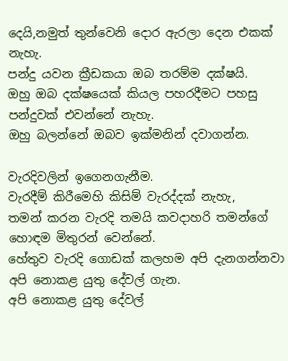දෙයි,නමුත් තුන්වෙනි දොර ඇරලා දෙන එකක් නැහැ.
පන්දු යවන ක්‍රීඩකයා ඔබ තරම්ම දක්ෂයි.
ඔහු ඔබ දක්ෂයෙක් කියල පහරදීමට පහසු පන්දුවක් එවන්නේ නැහැ.
ඔහු බලන්නේ ඔබව ඉක්මනින් දවාගන්න.

වැරදිවලින් ඉගෙනගැනීම.
වැරදීම් කිරීමෙහි කිසිම් වැරද්දක් නැහැ,
තමන් කරන වැරදි තමයි කවදාහරි තමන්ගේ හොඳම මිතුරන් වෙන්නේ.
හේතුව වැරදි ගොඩක් කලහම අපි දැනගන්නවා අපි නොකළ යුතු දේවල් ගැන.
අපි නොකළ යුතු දේවල්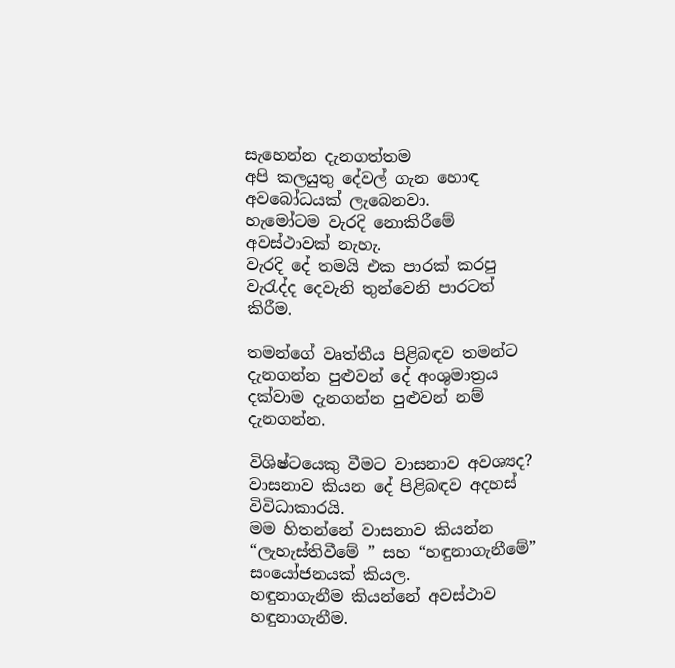සැහෙන්න දැනගත්තම
අපි කලයුතු දේවල් ගැන හොඳ අවබෝධයක් ලැබෙනවා.
හැමෝටම වැරදි නොකිරීමේ අවස්ථාවක් නැහැ.
වැරදි දේ තමයි එක පාරක් කරපු වැරැද්ද දෙවැනි තුන්වෙනි පාරටත් කිරීම.

තමන්ගේ වෘත්තීය පිළිබඳව තමන්ට දැනගන්න පුළුවන් දේ අංශුමාත්‍රය දක්වාම දැනගන්න පුළුවන් නම් දැනගන්න.

විශිෂ්ටයෙකු වීමට වාසනාව අවශ්‍යද?
වාසනාව කියන දේ පිළිබඳව අදහස් විවිධාකාරයි.
මම හිතන්නේ වාසනාව කියන්න “ලැහැස්තිවීමේ ” සහ “හඳුනාගැනීමේ” සංයෝජනයක් කියල.
හඳුනාගැනීම කියන්නේ අවස්ථාව හඳුනාගැනීම.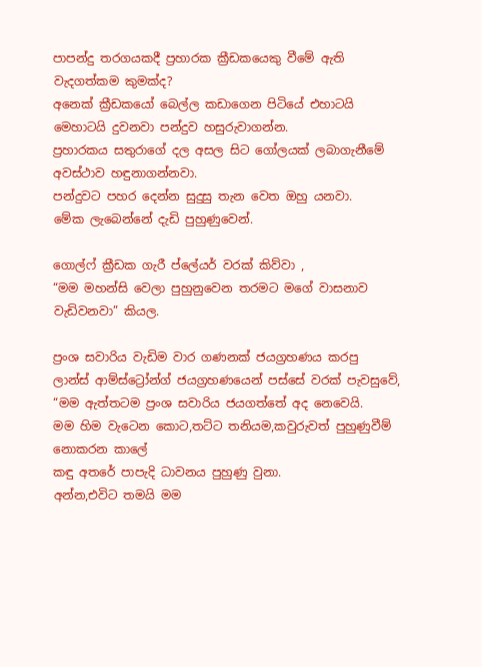පාපන්දු තරගයකදී ප්‍රහාරක ක්‍රීඩකයෙකු වීමේ ඇති වැදගත්කම කුමක්ද?
අනෙක් ක්‍රීඩකයෝ බෙල්ල කඩාගෙන පිටියේ එහාටයි මෙහාටයි දුවනවා පන්දුව හසුරුවාගන්න.
ප්‍රහාරකය සතුරාගේ දල අසල සිට ගෝලයක් ලබාගැනීමේ අවස්ථාව හඳුනාගන්නවා.
පන්දුවට පහර දෙන්න සුදුසු තැන වෙත ඔහු යනවා.
මේක ලැබෙන්නේ දැඩි පුහුණුවෙන්.

ගොල්ෆ් ක්‍රීඩක ගැරී ප්ලේයර් වරක් කිව්වා ,
“මම මහන්සි වෙලා පුහුනුවෙන තරමට මගේ වාසනාව වැඩිවනවා” කියල.

ප්‍රංශ සවාරිය වැඩිම වාර ගණනක් ජයග්‍රහණය කරපු
ලාන්ස් ආම්ස්ට්‍රෝන්ග් ජයග්‍රහණයෙන් පස්සේ වරක් පැවසුවේ,
“මම ඇත්තටම ප්‍රංශ සවාරිය ජයගත්තේ අද නෙවෙයි.
මම හිම වැටෙන කොට,තට්ට තනියම,කවුරුවත් පුහුණුවීම් නොකරන කාලේ
කඳු අතරේ පාපැදි ධාවනය පුහුණු වුනා.
අන්න,එවිට තමයි මම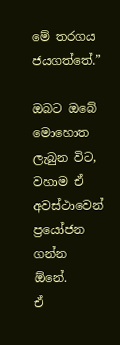මේ තරගය ජයගත්තේ.”

ඔබට ඔබේ මොහොත ලැබුන විට,
වහාම ඒ අවස්ථාවෙන් ප්‍රයෝජන ගන්න ඕනේ.
ඒ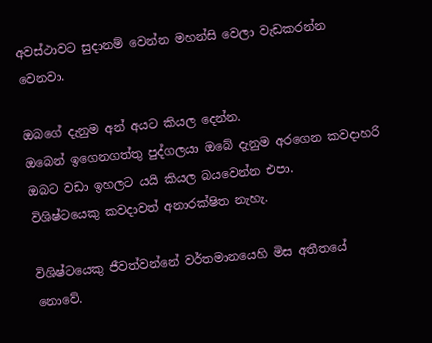අවස්ථාවට සුදානම් වෙන්න මහන්සි වෙලා වැඩකරන්න වෙනවා.

ඔබගේ දැනුම අන් අයට කියල දෙන්න.
ඔබෙන් ඉගෙනගත්තු පුද්ගලයා ඔබේ දැනුම අරගෙන කවදාහරි ඔබට වඩා ඉහලට යයි කියල බයවෙන්න එපා.
විශිෂ්ටයෙකු කවදාවත් අනාරක්ෂිත නැහැ.

විශිෂ්ටයෙකු ජීවත්වන්නේ වර්තමානයෙහි මිස අතීතයේ නොවේ.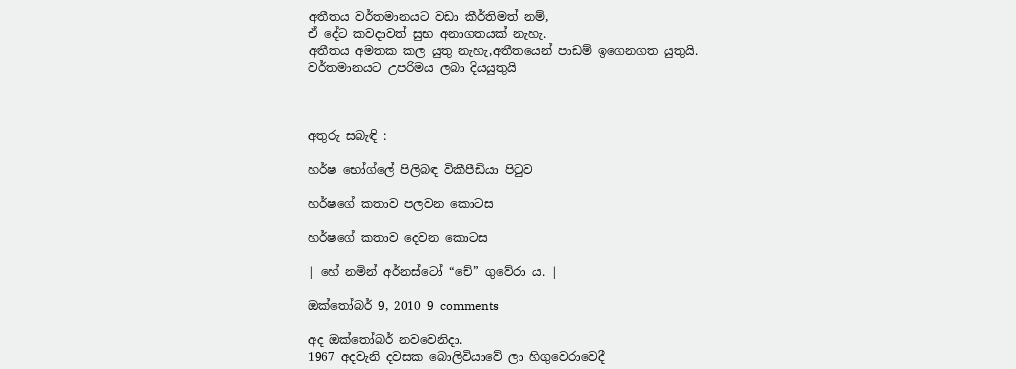අතීතය වර්තමානයට වඩා කීර්තිමත් නම්,
ඒ දේට කවදාවත් සුභ අනාගතයක් නැහැ.
අතීතය අමතක කල යුතු නැහැ,අතීතයෙන් පාඩම් ඉගෙනගත යුතුයි.
වර්තමානයට උපරිමය ලබා දියයුතුයි



අතුරු සබැඳි :

හර්ෂ භෝග්ලේ පිලිබඳ විකීපීඩියා පිටුව

හර්ෂගේ කතාව පලවන කොටස

හර්ෂගේ කතාව දෙවන කොටස

| හේ නමින් අර්නස්ටෝ “චේ” ගුවේරා ය. |

ඔක්තෝබර් 9, 2010 9 comments

අද ඔක්තෝබර් නවවෙනිදා.
1967 අදවැනි දවසක බොලිවියාවේ ලා හිගුවෙරාවෙදී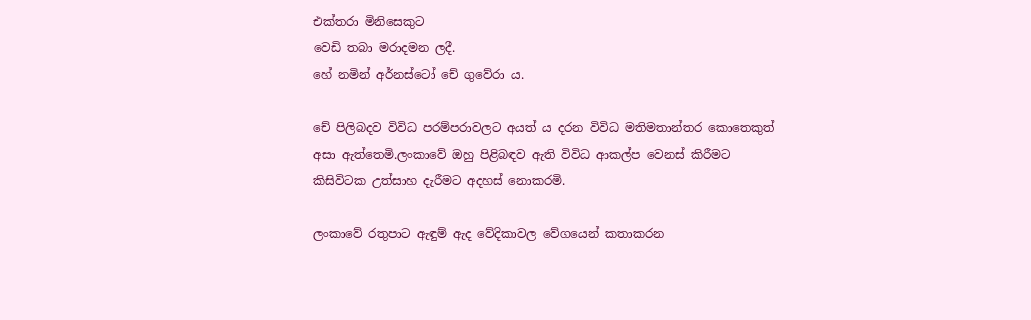එක්තරා මිනිසෙකුට
වෙඩි තබා මරාදමන ලදී.
හේ නමින් අර්නස්ටෝ චේ ගුවේරා ය.

චේ පිලිබදව විවිධ පරම්පරාවලට අයත් ය දරන විවිධ මතිමතාන්තර කොතෙකුත්
අසා ඇත්තෙමි.ලංකාවේ ඔහු පිළිබඳව ඇති විවිධ ආකල්ප වෙනස් කිරීමට
කිසිවිටක උත්සාහ දැරීමට අදහස් නොකරමි.

ලංකාවේ රතුපාට ඇඳුම් ඇද වේදිකාවල වේගයෙන් කතාකරන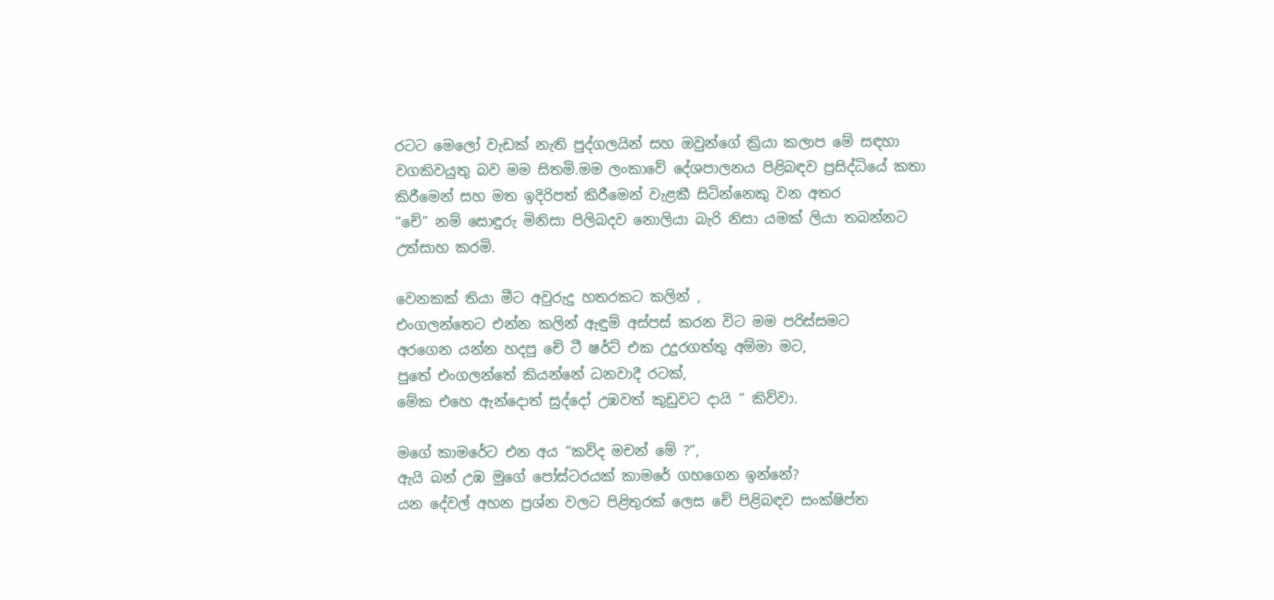රටට මෙලෝ වැඩක් නැති පුද්ගලයින් සහ ඔවුන්ගේ ක්‍රියා කලාප මේ සඳහා
වගකිවයුතු බව මම සිතමි.මම ලංකාවේ දේශපාලනය පිළිබඳව ප්‍රසිද්ධියේ කතා
කිරීමෙන් සහ මත ඉදිරිපත් කිරීමෙන් වැළකී සිටින්නෙකු වන අතර
“චේ” නම් සොඳුරු මිනිසා පිලිබදව නොලියා බැරි නිසා යමක් ලියා තබන්නට උත්සාහ කරමි.

වෙනකක් තියා මීට අවුරුදු හතරකට කලින් ,
එංගලන්තෙට එන්න කලින් ඇඳුම් අස්පස් කරන විට මම පරිස්සමට
අරගෙන යන්න හදපු චේ ටී ෂර්ට් එක උදුරගත්තු අම්මා මට,
පුතේ එංගලන්තේ කියන්නේ ධනවාදී රටක්,
මේක එහෙ ඇන්දොත් සුද්දෝ උඹවත් කුඩුවට දායි ” කිව්වා.

මගේ කාමරේට එන අය “කව්ද මචන් මේ ?“,
ඇයි බන් උඹ මුගේ පෝස්ටරයක් කාමරේ ගහගෙන ඉන්නේ?
යන දේවල් අහන ප්‍රශ්න වලට පිළිතුරක් ලෙස චේ පිළිබඳව සංක්ෂිප්ත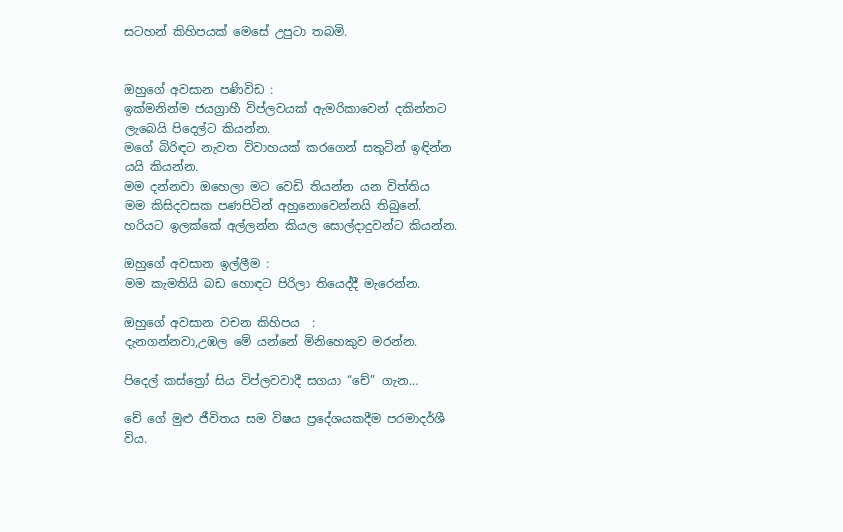සටහන් කිහිපයක් මෙසේ උපුටා තබමි.


ඔහුගේ අවසාන පණිවිඩ :
ඉක්මනින්ම ජයග්‍රාහී විප්ලවයක් ඇමරිකාවෙන් දකින්නට ලැබෙයි පිදෙල්ට කියන්න.
මගේ බිරිඳට නැවත විවාහයක් කරගෙන් සතුටින් ඉඳින්න යයි කියන්න.
මම දන්නවා ඔහෙලා මට වෙඩි තියන්න යන විත්තිය
මම කිසිදවසක පණපිටින් අහුනොවෙන්නයි තිබුනේ.
හරියට ඉලක්කේ අල්ලන්න කියල සොල්දාදුවන්ට කියන්න.

ඔහුගේ අවසාන ඉල්ලීම :
මම කැමතියි බඩ හොඳට පිරිලා තියෙද්දී මැරෙන්න.

ඔහුගේ අවසාන වචන කිහිපය  :
දැනගන්නවා,උඹල මේ යන්නේ මිනිහෙකුව මරන්න.

පිදෙල් කස්ත්‍රෝ සිය විප්ලවවාදී සගයා “චේ” ගැන…

චේ ගේ මුළු ජීවිතය සම විෂය ප්‍රදේශයකදීම පරමාදර්ශී විය.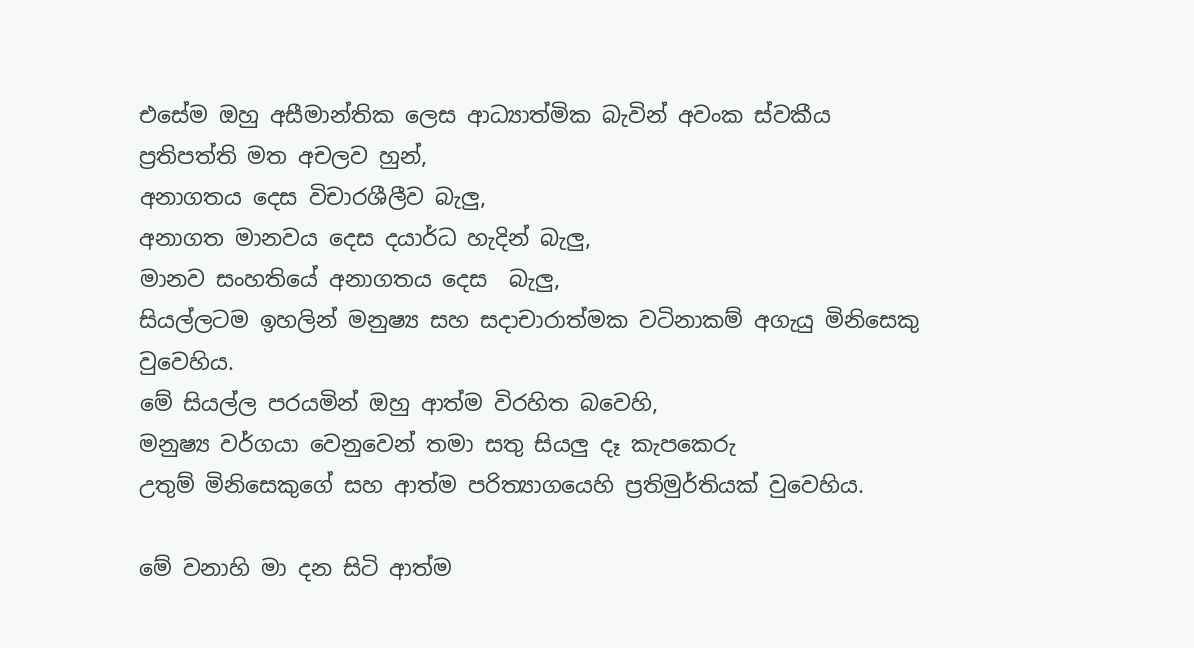එසේම ඔහු අසීමාන්තික ලෙස ආධ්‍යාත්මික බැවින් අවංක ස්වකීය
ප්‍රතිපත්ති මත අචලව හුන්,
අනාගතය දෙස විචාරශීලීව බැලු,
අනාගත මානවය දෙස දයාර්ධ හැදින් බැලු,
මානව සංහතියේ අනාගතය දෙස  බැලු,
සියල්ලටම ඉහලින් මනුෂ්‍ය සහ සදාචාරාත්මක වටිනාකම් අගැයු මිනිසෙකු වුවෙහිය.
මේ සියල්ල පරයමින් ඔහු ආත්ම විරහිත බවෙහි,
මනුෂ්‍ය වර්ගයා වෙනුවෙන් තමා සතු සියලු දෑ කැපකෙරු
උතුම් මිනිසෙකුගේ සහ ආත්ම පරිත්‍යාගයෙහි ප්‍රතිමුර්තියක් වුවෙහිය.

මේ වනාහි මා දන සිටි ආත්ම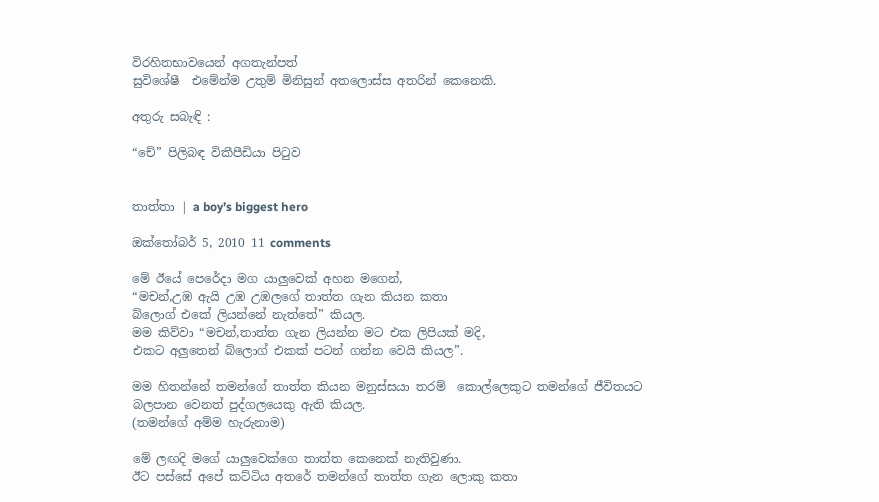විරහිතභාවයෙන් අගතැන්පත්
සුවිශේෂී  එමේන්ම උතුම් මිනිසුන් අතලොස්ස අතරින් කෙනෙකි.

අතුරු සබැඳි :

“චේ” පිලිබඳ විකීපීඩියා පිටුව


තාත්තා | a boy’s biggest hero

ඔක්තෝබර් 5, 2010 11 comments

මේ ඊයේ පෙරේදා මග යාලුවෙක් අහන මගෙන්,
“මචන්,උඹ ඇයි උඹ උඹලගේ තාත්ත ගැන කියන කතා
බ්ලොග් එකේ ලියන්නේ නැත්තේ” කියල.
මම කිව්වා “මචන්,තාත්ත ගැන ලියන්න මට එක ලිපියක් මදි,
එකට අලුතෙන් බ්ලොග් එකක් පටන් ගන්න වෙයි කියල”.

මම හිතන්නේ තමන්ගේ තාත්ත කියන මනුස්සයා තරම්  කොල්ලෙකුට තමන්ගේ ජීවිතයට
බලපාන වෙනත් පුද්ගලයෙකු ඇති කියල.
(තමන්ගේ අම්ම හැරුනාම)

මේ ලඟදි මගේ යාලුවෙක්ගෙ තාත්ත කෙනෙක් නැතිවුණා.
ඊට පස්සේ අපේ කට්ටිය අතරේ තමන්ගේ තාත්ත ගැන ලොකු කතා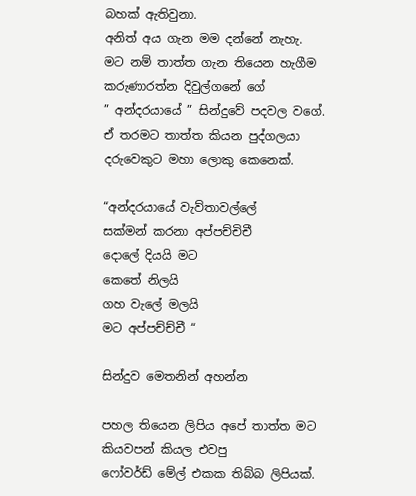බහක් ඇතිවුනා.
අනිත් අය ගැන මම දන්නේ නැහැ.
මට නම් තාත්ත ගැන තියෙන හැගීම කරුණාරත්න දිවුල්ගනේ ගේ
” අන්දරයායේ ” සින්දුවේ පදවල වගේ.
ඒ තරමට තාත්ත කියන පුද්ගලයා දරුවෙකුට මහා ලොකු කෙනෙක්.

“අන්දරයායේ වැව්තාවල්ලේ
සක්මන් කරනා අප්පච්චිචී
දොලේ දියයි මට
කෙතේ නිලයි
ගහ වැලේ මලයි
මට අප්පච්ච්චී “

සින්දුව මෙතනින් අහන්න

පහල තියෙන ලිපිය අපේ තාත්ත මට කියවපන් කියල එවපු
ෆෝවර්ඩ් මේල් එකක තිබ්බ ලිපියක්.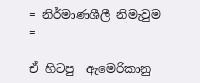= නිර්මාණශීලී නිමැවුම =

ඒ හිටපු  ඇමෙරිකානු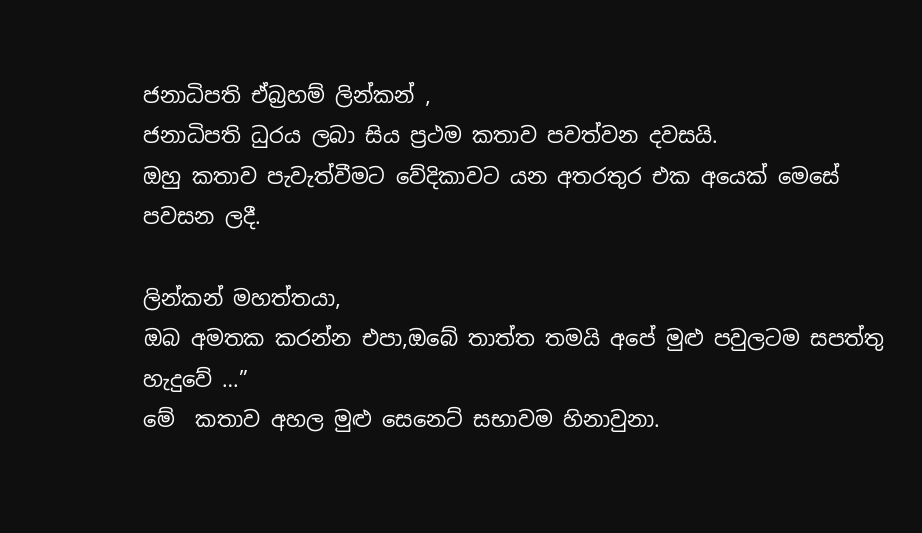ජනාධිපති ඒබ්‍රහම් ලින්කන් ,
ජනාධිපති ධුරය ලබා සිය ප්‍රථම කතාව පවත්වන දවසයි.
ඔහු කතාව පැවැත්වීමට වේදිකාවට යන අතරතුර එක අයෙක් මෙසේ පවසන ලදී.

ලින්කන් මහත්තයා,
ඔබ අමතක කරන්න එපා,ඔබේ තාත්ත තමයි අපේ මුළු පවුලටම සපත්තු හැදුවේ …”
මේ  කතාව අහල මුළු සෙනෙට් සභාවම හිනාවුනා.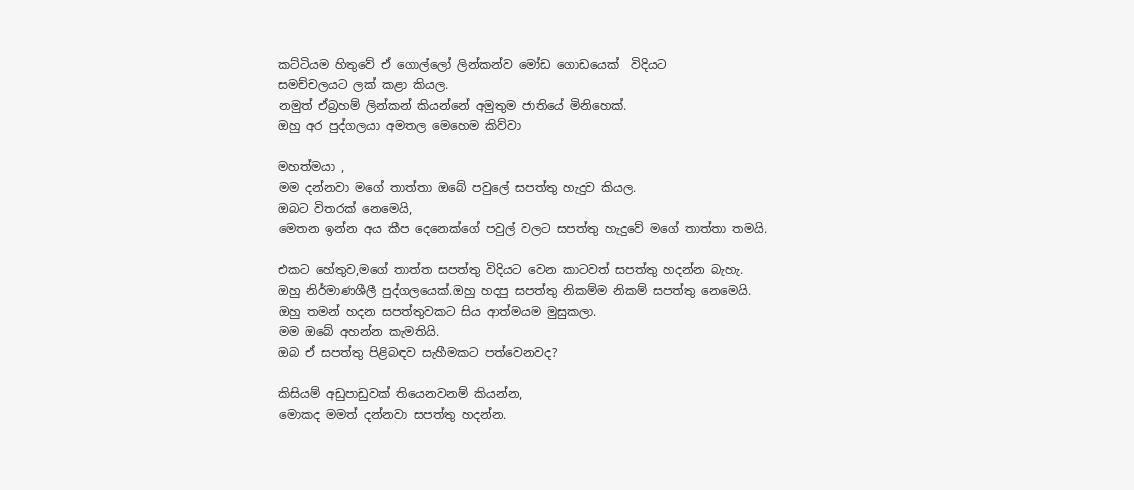කට්ටියම හිතුවේ ඒ ගොල්ලෝ ලින්කන්ව මෝඩ ගොඩයෙක්  විදියට
සමච්චලයට ලක් කළා කියල.
නමුත් ඒබ්‍රහම් ලින්කන් කියන්නේ අමුතුම ජාතියේ මිනිහෙක්.
ඔහු අර පුද්ගලයා අමතල මෙහෙම කිව්වා

මහත්මයා ,
මම දන්නවා මගේ තාත්තා ඔබේ පවුලේ සපත්තු හැදුව කියල.
ඔබට විතරක් නෙමෙයි,
මෙතන ඉන්න අය කීප දෙනෙක්ගේ පවුල් වලට සපත්තු හැදුවේ මගේ තාත්තා තමයි.

එකට හේතුව,මගේ තාත්ත සපත්තු විදියට වෙන කාටවත් සපත්තු හදන්න බැහැ.
ඔහු නිර්මාණශීලී පුද්ගලයෙක්.ඔහු හදපු සපත්තු නිකම්ම නිකම් සපත්තු නෙමෙයි.
ඔහු තමන් හදන සපත්තුවකට සිය ආත්මයම මුසුකලා.
මම ඔබේ අහන්න කැමතියි.
ඔබ ඒ සපත්තු පිළිබඳව සැහීමකට පත්වෙනවද?

කිසියම් අඩුපාඩුවක් තියෙනවනම් කියන්න,
මොකද මමත් දන්නවා සපත්තු හදන්න.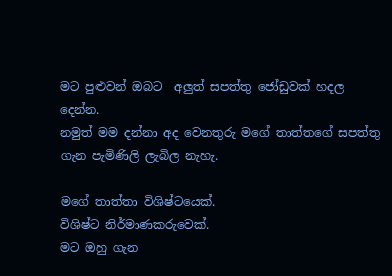මට පුළුවන් ඔබට  අලුත් සපත්තු ජෝඩුවක් හදල දෙන්න.
නමුත් මම දන්නා අද වෙනතුරු මගේ තාත්තගේ සපත්තු ගැන පැමිණිලි ලැබිල නැහැ.

මගේ තාත්තා විශිෂ්ටයෙක්.
විශිෂ්ට නිර්මාණකරුවෙක්.
මට ඔහු ගැන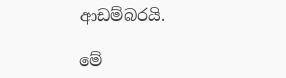ආඩම්බරයි.

මේ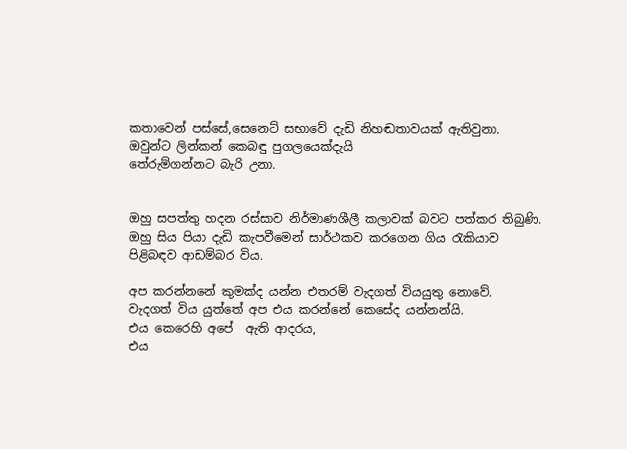කතාවෙන් පස්සේ,සෙනෙට් සභාවේ දැඩි නිහඬතාවයක් ඇතිවුනා.
ඔවුන්ට ලින්කන් කෙබඳු පුගලයෙක්දැයි
තේරුම්ගන්නට බැරි උනා.


ඔහු සපත්තු හදන රස්සාව නිර්මාණශීලී කලාවක් බවට පත්කර තිබුණි.
ඔහු සිය පියා දැඩි කැපවීමෙන් සාර්ථකව කරගෙන ගිය රැකියාව පිළිබඳව ආඩම්බර විය.

අප කරන්නනේ කුමක්ද යන්න එතරම් වැදගත් වියයුතු නොවේ.
වැදගත් විය යුත්තේ අප එය කරන්නේ කෙසේද යන්නන්යි.
එය කෙරෙහි අපේ  ඇති ආදරය,
එය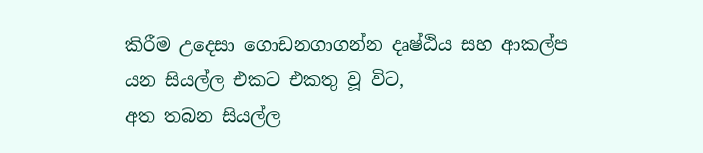කිරීම උදෙසා ගොඩනගාගන්න දෘෂ්ඨිය සහ ආකල්ප
යන සියල්ල එකට එකතු වූ විට,
අත තබන සියල්ල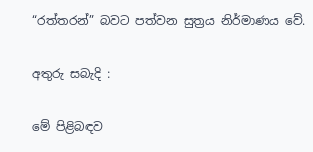“රත්තරන්” බවට පත්වන සුත්‍රය නිර්මාණය වේ.

අතුරු සබැදි :

මේ පිළිබඳව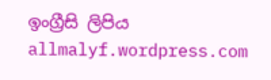ඉංග්‍රීසි ලිපිය allmalyf.wordpress.com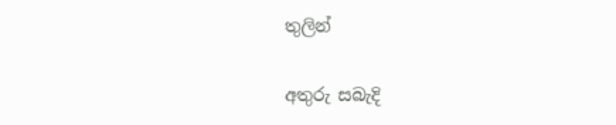තුලින්


අතුරු සබැදි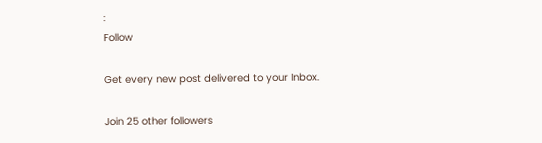:
Follow

Get every new post delivered to your Inbox.

Join 25 other followers